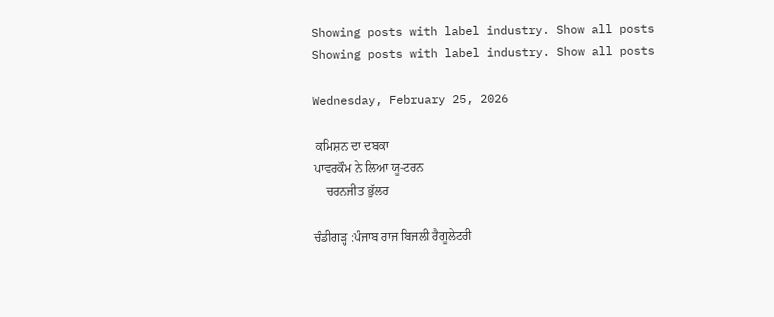Showing posts with label industry. Show all posts
Showing posts with label industry. Show all posts

Wednesday, February 25, 2026

 ਕਮਿਸ਼ਨ ਦਾ ਦਬਕਾ
ਪਾਵਰਕੌਮ ਨੇ ਲਿਆ ਯੂ-ਟਰਨ
    ਚਰਨਜੀਤ ਭੁੱਲਰ

ਚੰਡੀਗੜ੍ਹ :ਪੰਜਾਬ ਰਾਜ ਬਿਜਲੀ ਰੈਗੂਲੇਟਰੀ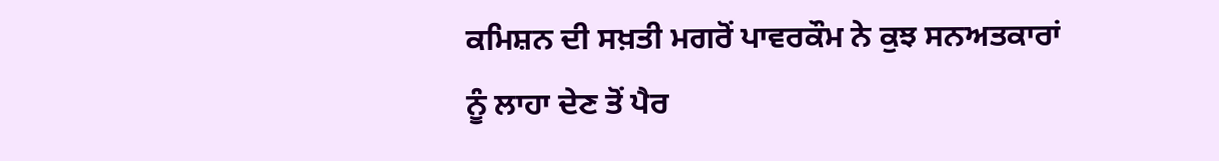ਕਮਿਸ਼ਨ ਦੀ ਸਖ਼ਤੀ ਮਗਰੋਂ ਪਾਵਰਕੌਮ ਨੇ ਕੁਝ ਸਨਅਤਕਾਰਾਂ ਨੂੰ ਲਾਹਾ ਦੇਣ ਤੋਂ ਪੈਰ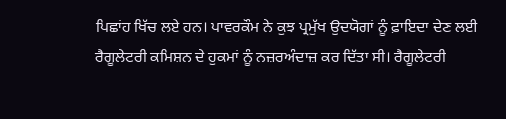ਪਿਛਾਂਹ ਖਿੱਚ ਲਏ ਹਨ। ਪਾਵਰਕੌਮ ਨੇ ਕੁਝ ਪ੍ਰਮੁੱਖ ਉਦਯੋਗਾਂ ਨੂੰ ਫ਼ਾਇਦਾ ਦੇਣ ਲਈ ਰੈਗੂਲੇਟਰੀ ਕਮਿਸ਼ਨ ਦੇ ਹੁਕਮਾਂ ਨੂੰ ਨਜ਼ਰਅੰਦਾਜ਼ ਕਰ ਦਿੱਤਾ ਸੀ। ਰੈਗੂਲੇਟਰੀ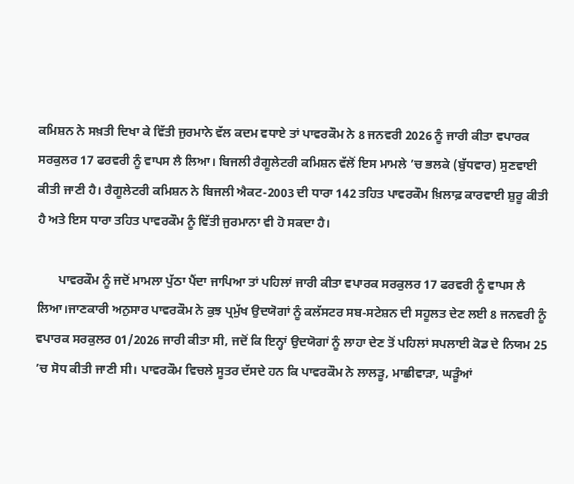ਕਮਿਸ਼ਨ ਨੇ ਸਖ਼ਤੀ ਦਿਖਾ ਕੇ ਵਿੱਤੀ ਜੁਰਮਾਨੇ ਵੱਲ ਕਦਮ ਵਧਾਏ ਤਾਂ ਪਾਵਰਕੌਮ ਨੇ 8 ਜਨਵਰੀ 2026 ਨੂੰ ਜਾਰੀ ਕੀਤਾ ਵਪਾਰਕ ਸਰਕੁਲਰ 17 ਫਰਵਰੀ ਨੂੰ ਵਾਪਸ ਲੈ ਲਿਆ। ਬਿਜਲੀ ਰੈਗੂਲੇਟਰੀ ਕਮਿਸ਼ਨ ਵੱਲੋਂ ਇਸ ਮਾਮਲੇ ’ਚ ਭਲਕੇ (ਬੁੱਧਵਾਰ) ਸੁਣਵਾਈ ਕੀਤੀ ਜਾਣੀ ਹੈ। ਰੈਗੂਲੇਟਰੀ ਕਮਿਸ਼ਨ ਨੇ ਬਿਜਲੀ ਐਕਟ-2003 ਦੀ ਧਾਰਾ 142 ਤਹਿਤ ਪਾਵਰਕੌਮ ਖ਼ਿਲਾਫ਼ ਕਾਰਵਾਈ ਸ਼ੁਰੂ ਕੀਤੀ ਹੈ ਅਤੇ ਇਸ ਧਾਰਾ ਤਹਿਤ ਪਾਵਰਕੌਮ ਨੂੰ ਵਿੱਤੀ ਜੁਰਮਾਨਾ ਵੀ ਹੋ ਸਕਦਾ ਹੈ।

       ਪਾਵਰਕੌਮ ਨੂੰ ਜਦੋਂ ਮਾਮਲਾ ਪੁੱਠਾ ਪੈਂਦਾ ਜਾਪਿਆ ਤਾਂ ਪਹਿਲਾਂ ਜਾਰੀ ਕੀਤਾ ਵਪਾਰਕ ਸਰਕੁਲਰ 17 ਫਰਵਰੀ ਨੂੰ ਵਾਪਸ ਲੈ ਲਿਆ।ਜਾਣਕਾਰੀ ਅਨੁਸਾਰ ਪਾਵਰਕੌਮ ਨੇ ਕੁਝ ਪ੍ਰਮੁੱਖ ਉਦਯੋਗਾਂ ਨੂੰ ਕਲੱਸਟਰ ਸਬ-ਸਟੇਸ਼ਨ ਦੀ ਸਹੂਲਤ ਦੇਣ ਲਈ 8 ਜਨਵਰੀ ਨੂੰ ਵਪਾਰਕ ਸਰਕੁਲਰ 01/2026 ਜਾਰੀ ਕੀਤਾ ਸੀ, ਜਦੋਂ ਕਿ ਇਨ੍ਹਾਂ ਉਦਯੋਗਾਂ ਨੂੰ ਲਾਹਾ ਦੇਣ ਤੋਂ ਪਹਿਲਾਂ ਸਪਲਾਈ ਕੋਡ ਦੇ ਨਿਯਮ 25 ’ਚ ਸੋਧ ਕੀਤੀ ਜਾਣੀ ਸੀ। ਪਾਵਰਕੌਮ ਵਿਚਲੇ ਸੂਤਰ ਦੱਸਦੇ ਹਨ ਕਿ ਪਾਵਰਕੌਮ ਨੇ ਲਾਲੜੂ, ਮਾਛੀਵਾੜਾ, ਘੜੂੰਆਂ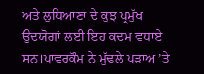ਅਤੇ ਲੁਧਿਆਣਾ ਦੇ ਕੁਝ ਪ੍ਰਮੁੱਖ ਉਦਯੋਗਾਂ ਲਈ ਇਹ ਕਦਮ ਵਧਾਏ ਸਨ।ਪਾਵਰਕੌਮ ਨੇ ਮੁੱਢਲੇ ਪੜਾਅ ’ਤੇ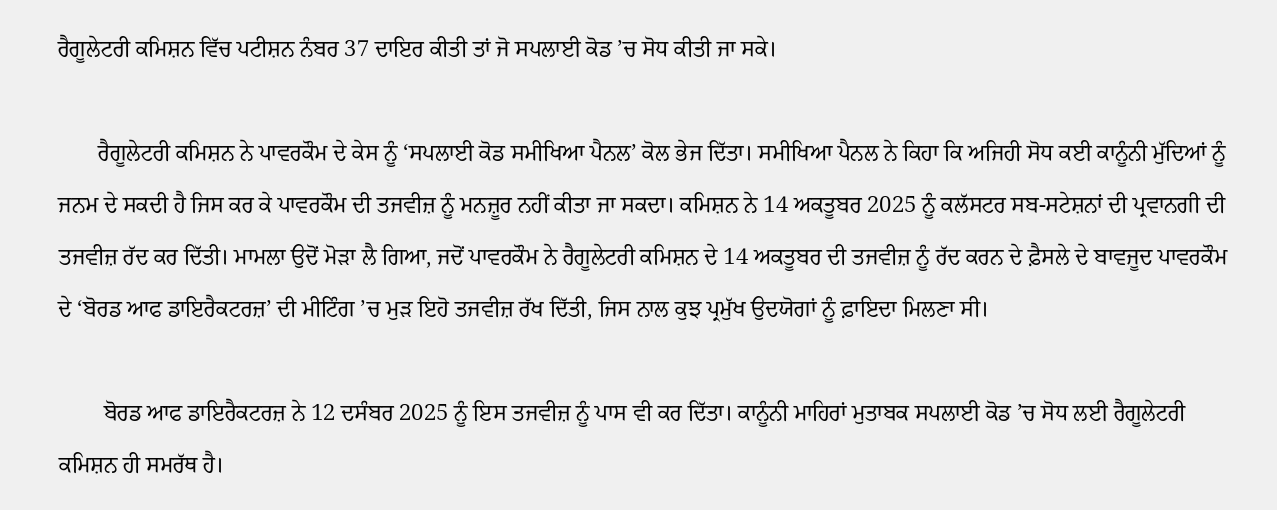ਰੈਗੂਲੇਟਰੀ ਕਮਿਸ਼ਨ ਵਿੱਚ ਪਟੀਸ਼ਨ ਨੰਬਰ 37 ਦਾਇਰ ਕੀਤੀ ਤਾਂ ਜੋ ਸਪਲਾਈ ਕੋਡ ’ਚ ਸੋਧ ਕੀਤੀ ਜਾ ਸਕੇ।

       ਰੈਗੂਲੇਟਰੀ ਕਮਿਸ਼ਨ ਨੇ ਪਾਵਰਕੌਮ ਦੇ ਕੇਸ ਨੂੰ ‘ਸਪਲਾਈ ਕੋਡ ਸਮੀਖਿਆ ਪੈਨਲ’ ਕੋਲ ਭੇਜ ਦਿੱਤਾ। ਸਮੀਖਿਆ ਪੈਨਲ ਨੇ ਕਿਹਾ ਕਿ ਅਜਿਹੀ ਸੋਧ ਕਈ ਕਾਨੂੰਨੀ ਮੁੱਦਿਆਂ ਨੂੰ ਜਨਮ ਦੇ ਸਕਦੀ ਹੈ ਜਿਸ ਕਰ ਕੇ ਪਾਵਰਕੌਮ ਦੀ ਤਜਵੀਜ਼ ਨੂੰ ਮਨਜ਼ੂਰ ਨਹੀਂ ਕੀਤਾ ਜਾ ਸਕਦਾ। ਕਮਿਸ਼ਨ ਨੇ 14 ਅਕਤੂਬਰ 2025 ਨੂੰ ਕਲੱਸਟਰ ਸਬ-ਸਟੇਸ਼ਨਾਂ ਦੀ ਪ੍ਰਵਾਨਗੀ ਦੀ ਤਜਵੀਜ਼ ਰੱਦ ਕਰ ਦਿੱਤੀ। ਮਾਮਲਾ ਉਦੋਂ ਮੋੜਾ ਲੈ ਗਿਆ, ਜਦੋਂ ਪਾਵਰਕੌਮ ਨੇ ਰੈਗੂਲੇਟਰੀ ਕਮਿਸ਼ਨ ਦੇ 14 ਅਕਤੂਬਰ ਦੀ ਤਜਵੀਜ਼ ਨੂੰ ਰੱਦ ਕਰਨ ਦੇ ਫ਼ੈਸਲੇ ਦੇ ਬਾਵਜੂਦ ਪਾਵਰਕੌਮ ਦੇ ‘ਬੋਰਡ ਆਫ ਡਾਇਰੈਕਟਰਜ਼’ ਦੀ ਮੀਟਿੰਗ ’ਚ ਮੁੜ ਇਹੋ ਤਜਵੀਜ਼ ਰੱਖ ਦਿੱਤੀ, ਜਿਸ ਨਾਲ ਕੁਝ ਪ੍ਰਮੁੱਖ ਉਦਯੋਗਾਂ ਨੂੰ ਫ਼ਾਇਦਾ ਮਿਲਣਾ ਸੀ।

        ਬੋਰਡ ਆਫ ਡਾਇਰੈਕਟਰਜ਼ ਨੇ 12 ਦਸੰਬਰ 2025 ਨੂੰ ਇਸ ਤਜਵੀਜ਼ ਨੂੰ ਪਾਸ ਵੀ ਕਰ ਦਿੱਤਾ। ਕਾਨੂੰਨੀ ਮਾਹਿਰਾਂ ਮੁਤਾਬਕ ਸਪਲਾਈ ਕੋਡ ’ਚ ਸੋਧ ਲਈ ਰੈਗੂਲੇਟਰੀ ਕਮਿਸ਼ਨ ਹੀ ਸਮਰੱਥ ਹੈ।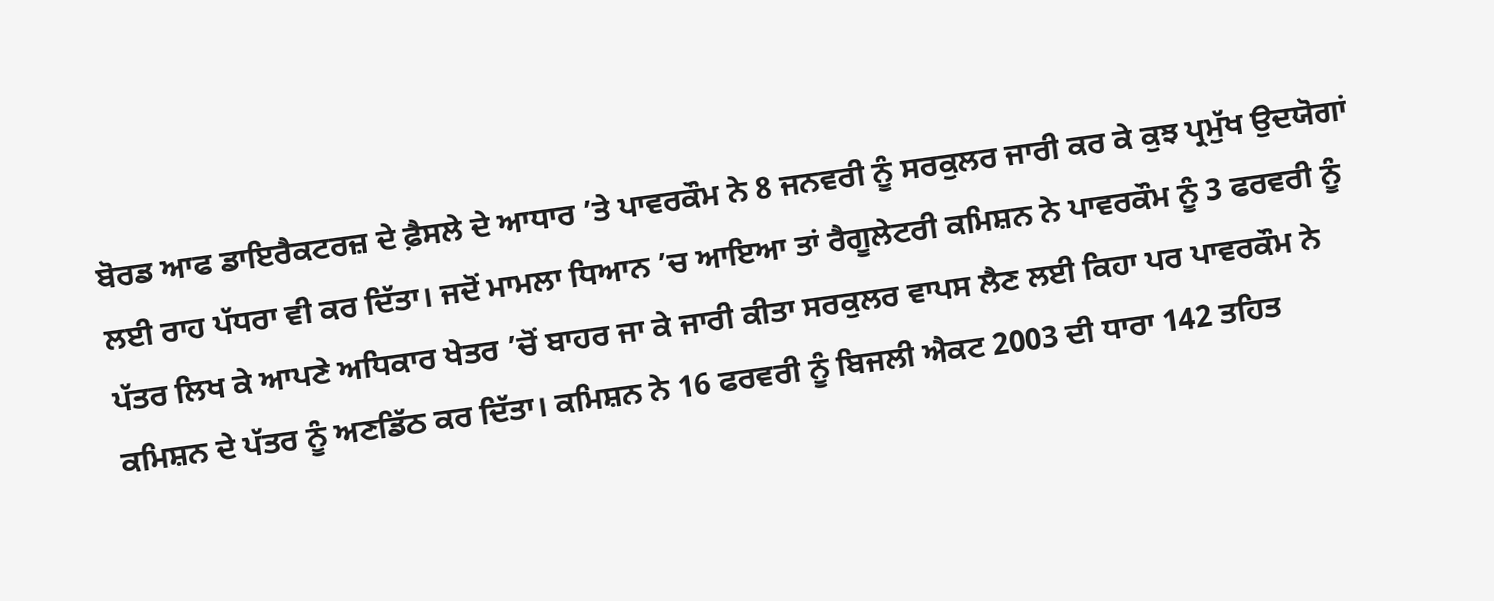ਬੋਰਡ ਆਫ ਡਾਇਰੈਕਟਰਜ਼ ਦੇ ਫ਼ੈਸਲੇ ਦੇ ਆਧਾਰ ’ਤੇ ਪਾਵਰਕੌਮ ਨੇ 8 ਜਨਵਰੀ ਨੂੰ ਸਰਕੁਲਰ ਜਾਰੀ ਕਰ ਕੇ ਕੁਝ ਪ੍ਰਮੁੱਖ ਉਦਯੋਗਾਂ ਲਈ ਰਾਹ ਪੱਧਰਾ ਵੀ ਕਰ ਦਿੱਤਾ। ਜਦੋਂ ਮਾਮਲਾ ਧਿਆਨ ’ਚ ਆਇਆ ਤਾਂ ਰੈਗੂਲੇਟਰੀ ਕਮਿਸ਼ਨ ਨੇ ਪਾਵਰਕੌਮ ਨੂੰ 3 ਫਰਵਰੀ ਨੂੰ ਪੱਤਰ ਲਿਖ ਕੇ ਆਪਣੇ ਅਧਿਕਾਰ ਖੇਤਰ ’ਚੋਂ ਬਾਹਰ ਜਾ ਕੇ ਜਾਰੀ ਕੀਤਾ ਸਰਕੁਲਰ ਵਾਪਸ ਲੈਣ ਲਈ ਕਿਹਾ ਪਰ ਪਾਵਰਕੌਮ ਨੇ ਕਮਿਸ਼ਨ ਦੇ ਪੱਤਰ ਨੂੰ ਅਣਡਿੱਠ ਕਰ ਦਿੱਤਾ। ਕਮਿਸ਼ਨ ਨੇ 16 ਫਰਵਰੀ ਨੂੰ ਬਿਜਲੀ ਐਕਟ 2003 ਦੀ ਧਾਰਾ 142 ਤਹਿਤ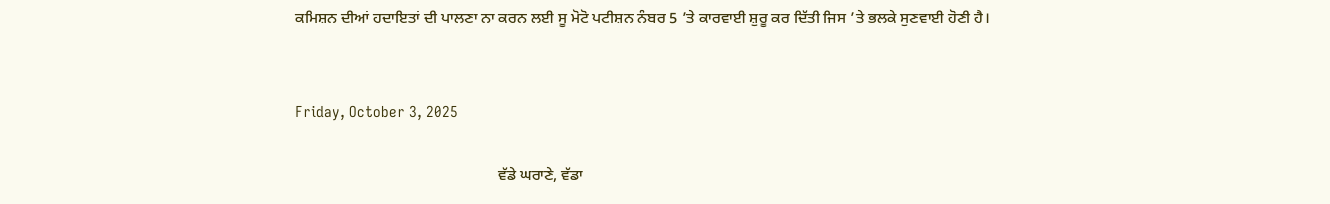ਕਮਿਸ਼ਨ ਦੀਆਂ ਹਦਾਇਤਾਂ ਦੀ ਪਾਲਣਾ ਨਾ ਕਰਨ ਲਈ ਸੂ ਮੋਟੋ ਪਟੀਸ਼ਨ ਨੰਬਰ 5 ’ਤੇ ਕਾਰਵਾਈ ਸ਼ੁਰੂ ਕਰ ਦਿੱਤੀ ਜਿਸ ’ਤੇ ਭਲਕੇ ਸੁਣਵਾਈ ਹੋਣੀ ਹੈ।


Friday, October 3, 2025

                                                    ਵੱਡੇ ਘਰਾਣੇ, ਵੱਡਾ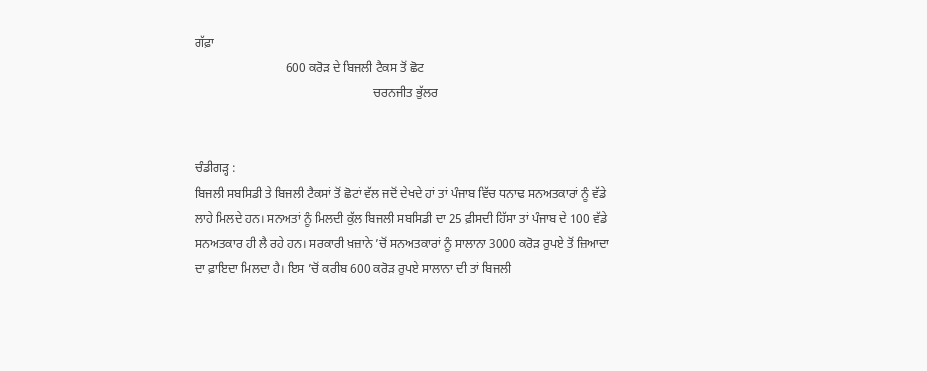ਗੱਫ਼ਾ
                             600 ਕਰੋੜ ਦੇ ਬਿਜਲੀ ਟੈਕਸ ਤੋਂ ਛੋਟ
                                                         ਚਰਨਜੀਤ ਭੁੱਲਰ


ਚੰਡੀਗੜ੍ਹ :
ਬਿਜਲੀ ਸਬਸਿਡੀ ਤੇ ਬਿਜਲੀ ਟੈਕਸਾਂ ਤੋਂ ਛੋਟਾਂ ਵੱਲ ਜਦੋਂ ਦੇਖਦੇ ਹਾਂ ਤਾਂ ਪੰਜਾਬ ਵਿੱਚ ਧਨਾਢ ਸਨਅਤਕਾਰਾਂ ਨੂੰ ਵੱਡੇ ਲਾਹੇ ਮਿਲਦੇ ਹਨ। ਸਨਅਤਾਂ ਨੂੰ ਮਿਲਦੀ ਕੁੱਲ ਬਿਜਲੀ ਸਬਸਿਡੀ ਦਾ 25 ਫ਼ੀਸਦੀ ਹਿੱਸਾ ਤਾਂ ਪੰਜਾਬ ਦੇ 100 ਵੱਡੇ ਸਨਅਤਕਾਰ ਹੀ ਲੈ ਰਹੇ ਹਨ। ਸਰਕਾਰੀ ਖ਼ਜ਼ਾਨੇ ’ਚੋਂ ਸਨਅਤਕਾਰਾਂ ਨੂੰ ਸਾਲਾਨਾ 3000 ਕਰੋੜ ਰੁਪਏ ਤੋਂ ਜ਼ਿਆਦਾ ਦਾ ਫ਼ਾਇਦਾ ਮਿਲਦਾ ਹੈ। ਇਸ ’ਚੋਂ ਕਰੀਬ 600 ਕਰੋੜ ਰੁਪਏ ਸਾਲਾਨਾ ਦੀ ਤਾਂ ਬਿਜਲੀ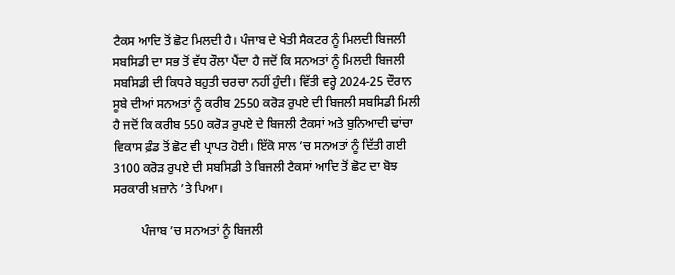ਟੈਕਸ ਆਦਿ ਤੋਂ ਛੋਟ ਮਿਲਦੀ ਹੈ। ਪੰਜਾਬ ਦੇ ਖੇਤੀ ਸੈਕਟਰ ਨੂੰ ਮਿਲਦੀ ਬਿਜਲੀ ਸਬਸਿਡੀ ਦਾ ਸਭ ਤੋਂ ਵੱਧ ਰੌਲਾ ਪੈਂਦਾ ਹੈ ਜਦੋਂ ਕਿ ਸਨਅਤਾਂ ਨੂੰ ਮਿਲਦੀ ਬਿਜਲੀ ਸਬਸਿਡੀ ਦੀ ਕਿਧਰੇ ਬਹੁਤੀ ਚਰਚਾ ਨਹੀਂ ਹੁੰਦੀ। ਵਿੱਤੀ ਵਰ੍ਹੇ 2024-25 ਦੌਰਾਨ ਸੂਬੇ ਦੀਆਂ ਸਨਅਤਾਂ ਨੂੰ ਕਰੀਬ 2550 ਕਰੋੜ ਰੁਪਏ ਦੀ ਬਿਜਲੀ ਸਬਸਿਡੀ ਮਿਲੀ ਹੈ ਜਦੋਂ ਕਿ ਕਰੀਬ 550 ਕਰੋੜ ਰੁਪਏ ਦੇ ਬਿਜਲੀ ਟੈਕਸਾਂ ਅਤੇ ਬੁਨਿਆਦੀ ਢਾਂਚਾ ਵਿਕਾਸ ਫ਼ੰਡ ਤੋਂ ਛੋਟ ਵੀ ਪ੍ਰਾਪਤ ਹੋਈ। ਇੱਕੋ ਸਾਲ ’ਚ ਸਨਅਤਾਂ ਨੂੰ ਦਿੱਤੀ ਗਈ 3100 ਕਰੋੜ ਰੁਪਏ ਦੀ ਸਬਸਿਡੀ ਤੇ ਬਿਜਲੀ ਟੈਕਸਾਂ ਆਦਿ ਤੋਂ ਛੋਟ ਦਾ ਬੋਝ ਸਰਕਾਰੀ ਖ਼ਜ਼ਾਨੇ ’ਤੇ ਪਿਆ।

         ਪੰਜਾਬ ’ਚ ਸਨਅਤਾਂ ਨੂੰ ਬਿਜਲੀ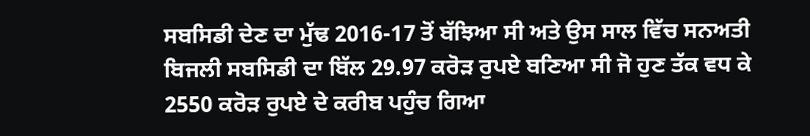ਸਬਸਿਡੀ ਦੇਣ ਦਾ ਮੁੱਢ 2016-17 ਤੋਂ ਬੱਝਿਆ ਸੀ ਅਤੇ ਉਸ ਸਾਲ ਵਿੱਚ ਸਨਅਤੀ ਬਿਜਲੀ ਸਬਸਿਡੀ ਦਾ ਬਿੱਲ 29.97 ਕਰੋੜ ਰੁਪਏ ਬਣਿਆ ਸੀ ਜੋ ਹੁਣ ਤੱਕ ਵਧ ਕੇ 2550 ਕਰੋੜ ਰੁਪਏ ਦੇ ਕਰੀਬ ਪਹੁੰਚ ਗਿਆ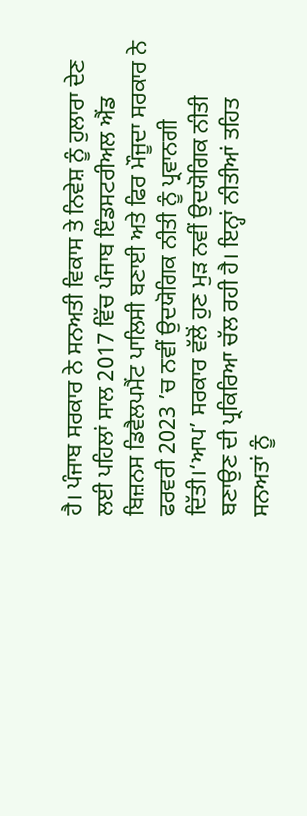ਹੈ। ਪੰਜਾਬ ਸਰਕਾਰ ਨੇ ਸਨਅਤੀ ਵਿਕਾਸ ਤੇ ਨਿਵੇਸ਼ ਨੂੰ ਹੁਲਾਰਾ ਦੇਣ ਲਈ ਪਹਿਲਾਂ ਸਾਲ 2017 ਵਿੱਚ ਪੰਜਾਬ ਇੰਡਸਟਰੀਅਲ ਐਂਡ ਬਿਜ਼ਨਸ ਡਿਵੈਲਪਮੈਂਟ ਪਾਲਿਸੀ ਬਣਾਈ ਅਤੇ ਫਿਰ ਮੌਜੂਦਾ ਸਰਕਾਰ ਨੇ ਫਰਵਰੀ 2023 ’ਚ ਨਵੀਂ ਉਦਯੋਗਿਕ ਨੀਤੀ ਨੂੰ ਪ੍ਰਵਾਨਗੀ ਦਿੱਤੀ।‘ਆਪ’ ਸਰਕਾਰ ਵੱਲੋਂ ਹੁਣ ਮੁੜ ਨਵੀਂ ਉਦਯੋਗਿਕ ਨੀਤੀ ਬਣਾਉਣ ਦੀ ਪ੍ਰਕਿਰਿਆ ਚੱਲ ਰਹੀ ਹੈ। ਇਨ੍ਹਾਂ ਨੀਤੀਆਂ ਤਹਿਤ ਸਨਅਤਾਂ ਨੂੰ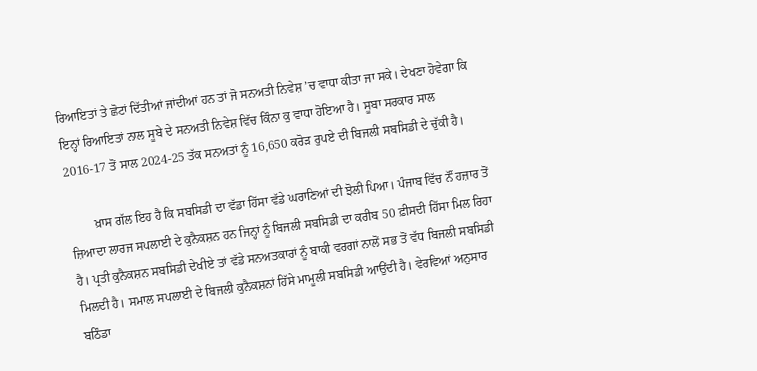ਰਿਆਇਤਾਂ ਤੇ ਛੋਟਾਂ ਦਿੱਤੀਆਂ ਜਾਂਦੀਆਂ ਹਨ ਤਾਂ ਜੋ ਸਨਅਤੀ ਨਿਵੇਸ਼ ’ਚ ਵਾਧਾ ਕੀਤਾ ਜਾ ਸਕੇ। ਦੇਖਣਾ ਹੋਵੇਗਾ ਕਿ ਇਨ੍ਹਾਂ ਰਿਆਇਤਾਂ ਨਾਲ ਸੂਬੇ ਦੇ ਸਨਅਤੀ ਨਿਵੇਸ਼ ਵਿੱਚ ਕਿੰਨਾ ਕੁ ਵਾਧਾ ਹੋਇਆ ਹੈ। ਸੂਬਾ ਸਰਕਾਰ ਸਾਲ 2016-17 ਤੋਂ ਸਾਲ 2024-25 ਤੱਕ ਸਨਅਤਾਂ ਨੂੰ 16,650 ਕਰੋੜ ਰੁਪਏ ਦੀ ਬਿਜਲੀ ਸਬਸਿਡੀ ਦੇ ਚੁੱਕੀ ਹੈ।

        ਖ਼ਾਸ ਗੱਲ ਇਹ ਹੈ ਕਿ ਸਬਸਿਡੀ ਦਾ ਵੱਡਾ ਹਿੱਸਾ ਵੱਡੇ ਘਰਾਣਿਆਂ ਦੀ ਝੋਲੀ ਪਿਆ। ਪੰਜਾਬ ਵਿੱਚ ਨੌਂ ਹਜ਼ਾਰ ਤੋਂ ਜ਼ਿਆਦਾ ਲਾਰਜ ਸਪਲਾਈ ਦੇ ਕੁਨੈਕਸ਼ਨ ਹਨ ਜਿਨ੍ਹਾਂ ਨੂੰ ਬਿਜਲੀ ਸਬਸਿਡੀ ਦਾ ਕਰੀਬ 50 ਫ਼ੀਸਦੀ ਹਿੱਸਾ ਮਿਲ ਰਿਹਾ ਹੈ। ਪ੍ਰਤੀ ਕੁਨੈਕਸ਼ਨ ਸਬਸਿਡੀ ਦੇਖੀਏ ਤਾਂ ਵੱਡੇ ਸਨਅਤਕਾਰਾਂ ਨੂੰ ਬਾਕੀ ਵਰਗਾਂ ਨਾਲੋਂ ਸਭ ਤੋਂ ਵੱਧ ਬਿਜਲੀ ਸਬਸਿਡੀ ਮਿਲਦੀ ਹੈ। ਸਮਾਲ ਸਪਲਾਈ ਦੇ ਬਿਜਲੀ ਕੁਨੈਕਸ਼ਨਾਂ ਹਿੱਸੇ ਮਾਮੂਲੀ ਸਬਸਿਡੀ ਆਉਂਦੀ ਹੈ। ਵੇਰਵਿਆਂ ਅਨੁਸਾਰ ਬਠਿੰਡਾ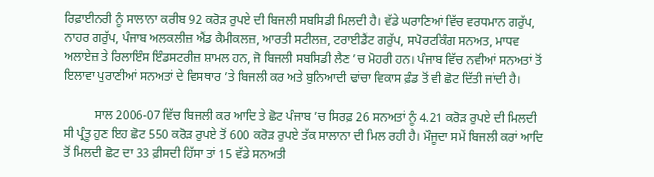ਰਿਫ਼ਾਈਨਰੀ ਨੂੰ ਸਾਲਾਨਾ ਕਰੀਬ 92 ਕਰੋੜ ਰੁਪਏ ਦੀ ਬਿਜਲੀ ਸਬਸਿਡੀ ਮਿਲਦੀ ਹੈ। ਵੱਡੇ ਘਰਾਣਿਆਂ ਵਿੱਚ ਵਰਧਮਾਨ ਗਰੁੱਪ, ਨਾਹਰ ਗਰੁੱਪ, ਪੰਜਾਬ ਅਲਕਲੀਜ਼ ਐਂਡ ਕੈਮੀਕਲਜ਼, ਆਰਤੀ ਸਟੀਲਜ਼, ਟਰਾਈਡੈਂਟ ਗਰੁੱਪ, ਸਪੋਰਟਕਿੰਗ ਸਨਅਤ, ਮਾਧਵ ਅਲਾਏਜ਼ ਤੇ ਰਿਲਾਇੰਸ ਇੰਡਸਟਰੀਜ਼ ਸ਼ਾਮਲ ਹਨ, ਜੋ ਬਿਜਲੀ ਸਬਸਿਡੀ ਲੈਣ ’ਚ ਮੋਹਰੀ ਹਨ। ਪੰਜਾਬ ਵਿੱਚ ਨਵੀਆਂ ਸਨਅਤਾਂ ਤੋਂ ਇਲਾਵਾ ਪੁਰਾਣੀਆਂ ਸਨਅਤਾਂ ਦੇ ਵਿਸਥਾਰ ’ਤੇ ਬਿਜਲੀ ਕਰ ਅਤੇ ਬੁਨਿਆਦੀ ਢਾਂਚਾ ਵਿਕਾਸ ਫ਼ੰਡ ਤੋਂ ਵੀ ਛੋਟ ਦਿੱਤੀ ਜਾਂਦੀ ਹੈ।

          ਸਾਲ 2006-07 ਵਿੱਚ ਬਿਜਲੀ ਕਰ ਆਦਿ ਤੇ ਛੋਟ ਪੰਜਾਬ ’ਚ ਸਿਰਫ਼ 26 ਸਨਅਤਾਂ ਨੂੰ 4.21 ਕਰੋੜ ਰੁਪਏ ਦੀ ਮਿਲਦੀ ਸੀ ਪ੍ਰੰਤੂ ਹੁਣ ਇਹ ਛੋਟ 550 ਕਰੋੜ ਰੁਪਏ ਤੋਂ 600 ਕਰੋੜ ਰੁਪਏ ਤੱਕ ਸਾਲਾਨਾ ਦੀ ਮਿਲ ਰਹੀ ਹੈ। ਮੌਜੂਦਾ ਸਮੇਂ ਬਿਜਲੀ ਕਰਾਂ ਆਦਿ ਤੋਂ ਮਿਲਦੀ ਛੋਟ ਦਾ 33 ਫ਼ੀਸਦੀ ਹਿੱਸਾ ਤਾਂ 15 ਵੱਡੇ ਸਨਅਤੀ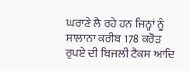ਘਰਾਣੇ ਲੈ ਰਹੇ ਹਨ ਜਿਨ੍ਹਾਂ ਨੂੰ ਸਾਲਾਨਾ ਕਰੀਬ 178 ਕਰੋੜ ਰੁਪਏ ਦੀ ਬਿਜਲੀ ਟੈਕਸ ਆਦਿ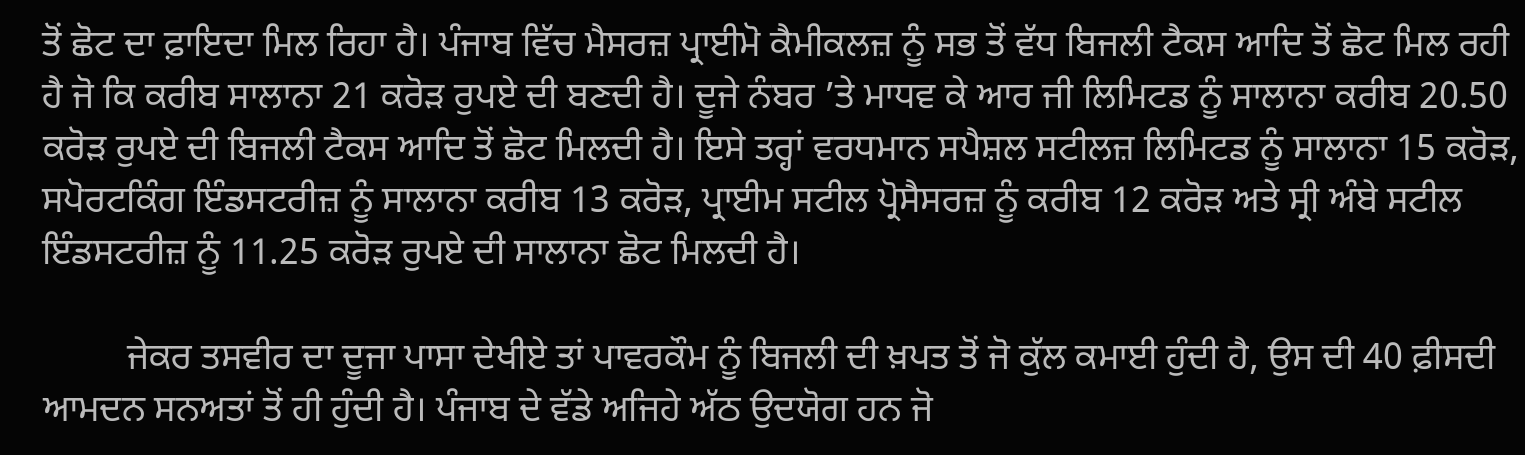ਤੋਂ ਛੋਟ ਦਾ ਫ਼ਾਇਦਾ ਮਿਲ ਰਿਹਾ ਹੈ। ਪੰਜਾਬ ਵਿੱਚ ਮੈਸਰਜ਼ ਪ੍ਰਾਈਮੋ ਕੈਮੀਕਲਜ਼ ਨੂੰ ਸਭ ਤੋਂ ਵੱਧ ਬਿਜਲੀ ਟੈਕਸ ਆਦਿ ਤੋਂ ਛੋਟ ਮਿਲ ਰਹੀ ਹੈ ਜੋ ਕਿ ਕਰੀਬ ਸਾਲਾਨਾ 21 ਕਰੋੜ ਰੁਪਏ ਦੀ ਬਣਦੀ ਹੈ। ਦੂਜੇ ਨੰਬਰ ’ਤੇ ਮਾਧਵ ਕੇ ਆਰ ਜੀ ਲਿਮਿਟਡ ਨੂੰ ਸਾਲਾਨਾ ਕਰੀਬ 20.50 ਕਰੋੜ ਰੁਪਏ ਦੀ ਬਿਜਲੀ ਟੈਕਸ ਆਦਿ ਤੋਂ ਛੋਟ ਮਿਲਦੀ ਹੈ। ਇਸੇ ਤਰ੍ਹਾਂ ਵਰਧਮਾਨ ਸਪੈਸ਼ਲ ਸਟੀਲਜ਼ ਲਿਮਿਟਡ ਨੂੰ ਸਾਲਾਨਾ 15 ਕਰੋੜ, ਸਪੋਰਟਕਿੰਗ ਇੰਡਸਟਰੀਜ਼ ਨੂੰ ਸਾਲਾਨਾ ਕਰੀਬ 13 ਕਰੋੜ, ਪ੍ਰਾਈਮ ਸਟੀਲ ਪ੍ਰੋਸੈਸਰਜ਼ ਨੂੰ ਕਰੀਬ 12 ਕਰੋੜ ਅਤੇ ਸ੍ਰੀ ਅੰਬੇ ਸਟੀਲ ਇੰਡਸਟਰੀਜ਼ ਨੂੰ 11.25 ਕਰੋੜ ਰੁਪਏ ਦੀ ਸਾਲਾਨਾ ਛੋਟ ਮਿਲਦੀ ਹੈ।

         ਜੇਕਰ ਤਸਵੀਰ ਦਾ ਦੂਜਾ ਪਾਸਾ ਦੇਖੀਏ ਤਾਂ ਪਾਵਰਕੌਮ ਨੂੰ ਬਿਜਲੀ ਦੀ ਖ਼ਪਤ ਤੋਂ ਜੋ ਕੁੱਲ ਕਮਾਈ ਹੁੰਦੀ ਹੈ, ਉਸ ਦੀ 40 ਫ਼ੀਸਦੀ ਆਮਦਨ ਸਨਅਤਾਂ ਤੋਂ ਹੀ ਹੁੰਦੀ ਹੈ। ਪੰਜਾਬ ਦੇ ਵੱਡੇ ਅਜਿਹੇ ਅੱਠ ਉਦਯੋਗ ਹਨ ਜੋ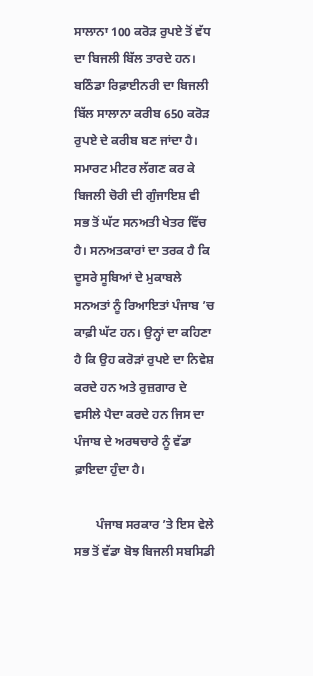ਸਾਲਾਨਾ 100 ਕਰੋੜ ਰੁਪਏ ਤੋਂ ਵੱਧ ਦਾ ਬਿਜਲੀ ਬਿੱਲ ਤਾਰਦੇ ਹਨ। ਬਠਿੰਡਾ ਰਿਫ਼ਾਈਨਰੀ ਦਾ ਬਿਜਲੀ ਬਿੱਲ ਸਾਲਾਨਾ ਕਰੀਬ 650 ਕਰੋੜ ਰੁਪਏ ਦੇ ਕਰੀਬ ਬਣ ਜਾਂਦਾ ਹੈ। ਸਮਾਰਟ ਮੀਟਰ ਲੱਗਣ ਕਰ ਕੇ ਬਿਜਲੀ ਚੋਰੀ ਦੀ ਗੁੰਜਾਇਸ਼ ਵੀ ਸਭ ਤੋਂ ਘੱਟ ਸਨਅਤੀ ਖੇਤਰ ਵਿੱਚ ਹੈ। ਸਨਅਤਕਾਰਾਂ ਦਾ ਤਰਕ ਹੈ ਕਿ ਦੂਸਰੇ ਸੂਬਿਆਂ ਦੇ ਮੁਕਾਬਲੇ ਸਨਅਤਾਂ ਨੂੰ ਰਿਆਇਤਾਂ ਪੰਜਾਬ ’ਚ ਕਾਫ਼ੀ ਘੱਟ ਹਨ। ਉਨ੍ਹਾਂ ਦਾ ਕਹਿਣਾ ਹੈ ਕਿ ਉਹ ਕਰੋੜਾਂ ਰੁਪਏ ਦਾ ਨਿਵੇਸ਼ ਕਰਦੇ ਹਨ ਅਤੇ ਰੁਜ਼ਗਾਰ ਦੇ ਵਸੀਲੇ ਪੈਦਾ ਕਰਦੇ ਹਨ ਜਿਸ ਦਾ ਪੰਜਾਬ ਦੇ ਅਰਥਚਾਰੇ ਨੂੰ ਵੱਡਾ ਫ਼ਾਇਦਾ ਹੁੰਦਾ ਹੈ।

       ਪੰਜਾਬ ਸਰਕਾਰ ’ਤੇ ਇਸ ਵੇਲੇ ਸਭ ਤੋਂ ਵੱਡਾ ਬੋਝ ਬਿਜਲੀ ਸਬਸਿਡੀ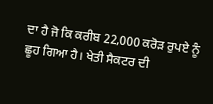ਦਾ ਹੈ ਜੋ ਕਿ ਕਰੀਬ 22,000 ਕਰੋੜ ਰੁਪਏ ਨੂੰ ਛੂਹ ਗਿਆ ਹੈ। ਖੇਤੀ ਸੈਕਟਰ ਦੀ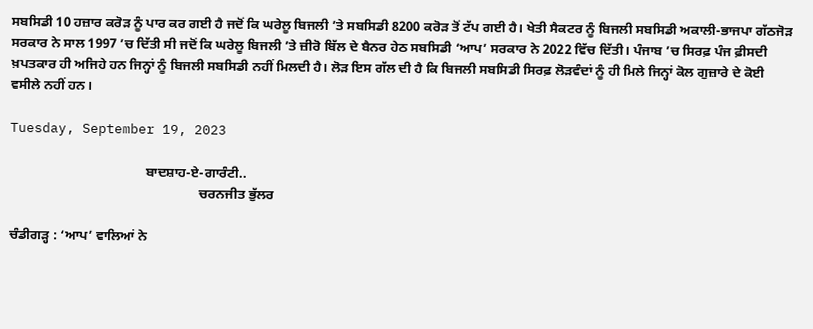ਸਬਸਿਡੀ 10 ਹਜ਼ਾਰ ਕਰੋੜ ਨੂੰ ਪਾਰ ਕਰ ਗਈ ਹੈ ਜਦੋਂ ਕਿ ਘਰੇਲੂ ਬਿਜਲੀ ’ਤੇ ਸਬਸਿਡੀ 8200 ਕਰੋੜ ਤੋਂ ਟੱਪ ਗਈ ਹੈ। ਖੇਤੀ ਸੈਕਟਰ ਨੂੰ ਬਿਜਲੀ ਸਬਸਿਡੀ ਅਕਾਲੀ-ਭਾਜਪਾ ਗੱਠਜੋੜ ਸਰਕਾਰ ਨੇ ਸਾਲ 1997 ’ਚ ਦਿੱਤੀ ਸੀ ਜਦੋਂ ਕਿ ਘਰੇਲੂ ਬਿਜਲੀ ’ਤੇ ਜ਼ੀਰੋ ਬਿੱਲ ਦੇ ਬੈਨਰ ਹੇਠ ਸਬਸਿਡੀ ‘ਆਪ’ ਸਰਕਾਰ ਨੇ 2022 ਵਿੱਚ ਦਿੱਤੀ। ਪੰਜਾਬ ’ਚ ਸਿਰਫ਼ ਪੰਜ ਫ਼ੀਸਦੀ ਖ਼ਪਤਕਾਰ ਹੀ ਅਜਿਹੇ ਹਨ ਜਿਨ੍ਹਾਂ ਨੂੰ ਬਿਜਲੀ ਸਬਸਿਡੀ ਨਹੀਂ ਮਿਲਦੀ ਹੈ। ਲੋੜ ਇਸ ਗੱਲ ਦੀ ਹੈ ਕਿ ਬਿਜਲੀ ਸਬਸਿਡੀ ਸਿਰਫ਼ ਲੋੜਵੰਦਾਂ ਨੂੰ ਹੀ ਮਿਲੇ ਜਿਨ੍ਹਾਂ ਕੋਲ ਗੁਜ਼ਾਰੇ ਦੇ ਕੋਈ ਵਸੀਲੇ ਨਹੀਂ ਹਨ।

Tuesday, September 19, 2023

                                        ਬਾਦਸ਼ਾਹ-ਏ-ਗਾਰੰਟੀ..
                                                        ਚਰਨਜੀਤ ਭੁੱਲਰ

ਚੰਡੀਗੜ੍ਹ : ‘ਆਪ’ ਵਾਲਿਆਂ ਨੇ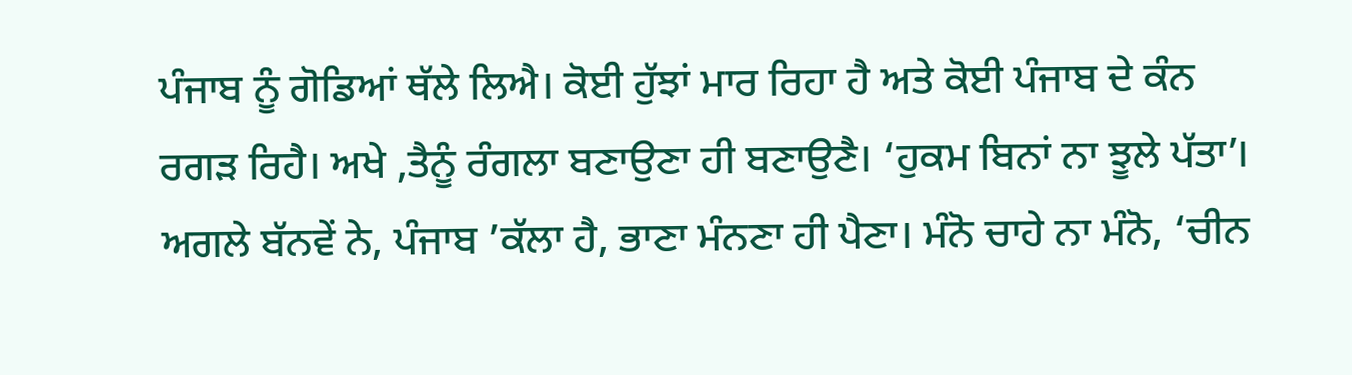ਪੰਜਾਬ ਨੂੰ ਗੋਡਿਆਂ ਥੱਲੇ ਲਿਐ। ਕੋਈ ਹੁੱਝਾਂ ਮਾਰ ਰਿਹਾ ਹੈ ਅਤੇ ਕੋਈ ਪੰਜਾਬ ਦੇ ਕੰਨ ਰਗੜ ਰਿਹੈ। ਅਖੇ ,ਤੈਨੂੰ ਰੰਗਲਾ ਬਣਾਉਣਾ ਹੀ ਬਣਾਉਣੈ। ‘ਹੁਕਮ ਬਿਨਾਂ ਨਾ ਝੂਲੇ ਪੱਤਾ’। ਅਗਲੇ ਬੱਨਵੇਂ ਨੇ, ਪੰਜਾਬ ’ਕੱਲਾ ਹੈ, ਭਾਣਾ ਮੰਨਣਾ ਹੀ ਪੈਣਾ। ਮੰਨੋ ਚਾਹੇ ਨਾ ਮੰਨੋ, ‘ਚੀਨ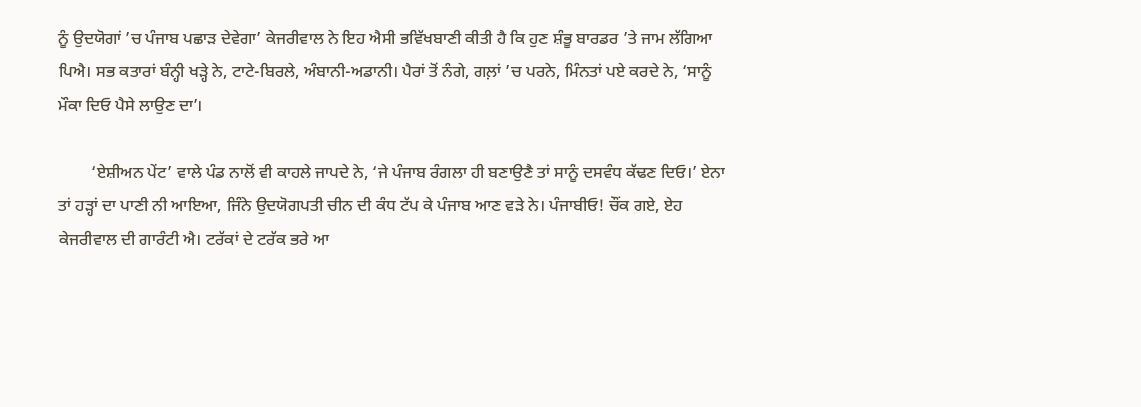ਨੂੰ ਉਦਯੋਗਾਂ ’ਚ ਪੰਜਾਬ ਪਛਾੜ ਦੇਵੇਗਾ’ ਕੇਜਰੀਵਾਲ ਨੇ ਇਹ ਐਸੀ ਭਵਿੱਖਬਾਣੀ ਕੀਤੀ ਹੈ ਕਿ ਹੁਣ ਸ਼ੰਭੂ ਬਾਰਡਰ ’ਤੇ ਜਾਮ ਲੱਗਿਆ ਪਿਐ। ਸਭ ਕਤਾਰਾਂ ਬੰਨ੍ਹੀ ਖੜ੍ਹੇ ਨੇ, ਟਾਟੇ-ਬਿਰਲੇ, ਅੰਬਾਨੀ-ਅਡਾਨੀ। ਪੈਰਾਂ ਤੋਂ ਨੰਗੇ, ਗਲ਼ਾਂ ’ਚ ਪਰਨੇ, ਮਿੰਨਤਾਂ ਪਏ ਕਰਦੇ ਨੇ, ‘ਸਾਨੂੰ ਮੌਕਾ ਦਿਓ ਪੈਸੇ ਲਾਉਣ ਦਾ’।

        ‘ਏਸ਼ੀਅਨ ਪੇਂਟ’ ਵਾਲੇ ਪੰਡ ਨਾਲੋਂ ਵੀ ਕਾਹਲੇ ਜਾਪਦੇ ਨੇ, ‘ਜੇ ਪੰਜਾਬ ਰੰਗਲਾ ਹੀ ਬਣਾਉਣੈ ਤਾਂ ਸਾਨੂੰ ਦਸਵੰਧ ਕੱਢਣ ਦਿਓ।’ ਏਨਾ ਤਾਂ ਹੜ੍ਹਾਂ ਦਾ ਪਾਣੀ ਨੀ ਆਇਆ, ਜਿੰਨੇ ਉਦਯੋਗਪਤੀ ਚੀਨ ਦੀ ਕੰਧ ਟੱਪ ਕੇ ਪੰਜਾਬ ਆਣ ਵੜੇ ਨੇ। ਪੰਜਾਬੀਓ! ਚੌਂਕ ਗਏ, ਏਹ ਕੇਜਰੀਵਾਲ ਦੀ ਗਾਰੰਟੀ ਐ। ਟਰੱਕਾਂ ਦੇ ਟਰੱਕ ਭਰੇ ਆ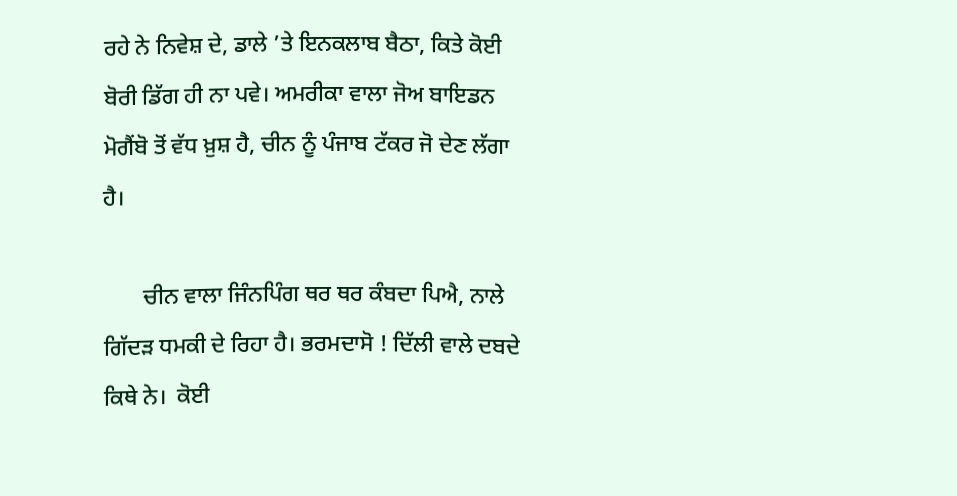ਰਹੇ ਨੇ ਨਿਵੇਸ਼ ਦੇ, ਡਾਲੇ ’ਤੇ ਇਨਕਲਾਬ ਬੈਠਾ, ਕਿਤੇ ਕੋਈ ਬੋਰੀ ਡਿੱਗ ਹੀ ਨਾ ਪਵੇ। ਅਮਰੀਕਾ ਵਾਲਾ ਜੋਅ ਬਾਇਡਨ ਮੋਗੈਂਬੋ ਤੋਂ ਵੱਧ ਖ਼ੁਸ਼ ਹੈ, ਚੀਨ ਨੂੰ ਪੰਜਾਬ ਟੱਕਰ ਜੋ ਦੇਣ ਲੱਗਾ ਹੈ।

       ਚੀਨ ਵਾਲਾ ਜਿੰਨਪਿੰਗ ਥਰ ਥਰ ਕੰਬਦਾ ਪਿਐ, ਨਾਲੇ ਗਿੱਦੜ ਧਮਕੀ ਦੇ ਰਿਹਾ ਹੈ। ਭਰਮਦਾਸੋ ! ਦਿੱਲੀ ਵਾਲੇ ਦਬਦੇ ਕਿਥੇ ਨੇ।  ਕੋਈ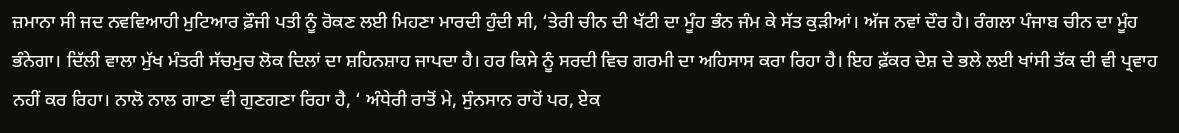ਜ਼ਮਾਨਾ ਸੀ ਜਦ ਨਵਵਿਆਹੀ ਮੁਟਿਆਰ ਫ਼ੌਜੀ ਪਤੀ ਨੂੰ ਰੋਕਣ ਲਈ ਮਿਹਣਾ ਮਾਰਦੀ ਹੁੰਦੀ ਸੀ, ‘ਤੇਰੀ ਚੀਨ ਦੀ ਖੱਟੀ ਦਾ ਮੂੰਹ ਭੰਨ ਜੰਮ ਕੇ ਸੱਤ ਕੁੜੀਆਂ। ਅੱਜ ਨਵਾਂ ਦੌਰ ਹੈ। ਰੰਗਲਾ ਪੰਜਾਬ ਚੀਨ ਦਾ ਮੂੰਹ ਭੰਨੇਗਾ। ਦਿੱਲੀ ਵਾਲਾ ਮੁੱਖ ਮੰਤਰੀ ਸੱਚਮੁਚ ਲੋਕ ਦਿਲਾਂ ਦਾ ਸ਼ਹਿਨਸ਼ਾਹ ਜਾਪਦਾ ਹੈ। ਹਰ ਕਿਸੇ ਨੂੰ ਸਰਦੀ ਵਿਚ ਗਰਮੀ ਦਾ ਅਹਿਸਾਸ ਕਰਾ ਰਿਹਾ ਹੈ। ਇਹ ਫ਼ੱਕਰ ਦੇਸ਼ ਦੇ ਭਲੇ ਲਈ ਖਾਂਸੀ ਤੱਕ ਦੀ ਵੀ ਪ੍ਰਵਾਹ ਨਹੀਂ ਕਰ ਰਿਹਾ। ਨਾਲੋ ਨਾਲ ਗਾਣਾ ਵੀ ਗੁਣਗਣਾ ਰਿਹਾ ਹੈ, ‘ ਅੰਧੇਰੀ ਰਾਤੋਂ ਮੇ, ਸੁੰਨਸਾਨ ਰਾਹੋਂ ਪਰ, ਏਕ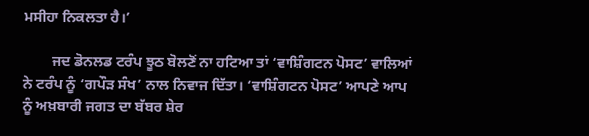ਮਸੀਹਾ ਨਿਕਲਤਾ ਹੈ।’

        ਜਦ ਡੋਨਲਡ ਟਰੰਪ ਝੂਠ ਬੋਲਣੋਂ ਨਾ ਹਟਿਆ ਤਾਂ ‘ਵਾਸ਼ਿੰਗਟਨ ਪੋਸਟ’ ਵਾਲਿਆਂ ਨੇ ਟਰੰਪ ਨੂੰ ‘ਗਪੌੜ ਸੰਖ’ ਨਾਲ ਨਿਵਾਜ ਦਿੱਤਾ। ‘ਵਾਸ਼ਿੰਗਟਨ ਪੋਸਟ’ ਆਪਣੇ ਆਪ ਨੂੰ ਅਖ਼ਬਾਰੀ ਜਗਤ ਦਾ ਬੱਬਰ ਸ਼ੇਰ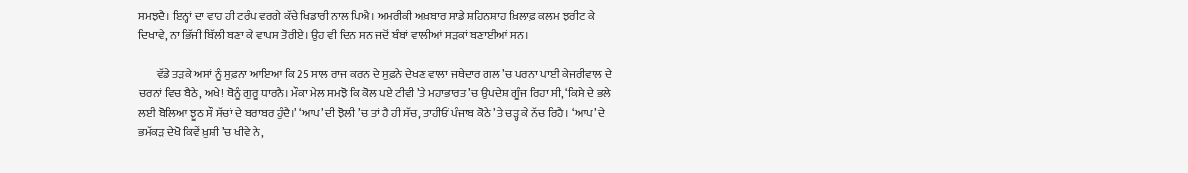ਸਮਝਦੈ। ਇਨ੍ਹਾਂ ਦਾ ਵਾਹ ਹੀ ਟਰੰਪ ਵਰਗੇ ਕੱਚੇ ਖਿਡਾਰੀ ਨਾਲ ਪਿਐ। ਅਮਰੀਕੀ ਅਖ਼ਬਾਰ ਸਾਡੇ ਸ਼ਹਿਨਸ਼ਾਹ ਖ਼ਿਲਾਫ਼ ਕਲਮ ਝਰੀਟ ਕੇ ਦਿਖਾਵੇ, ਨਾ ਭਿੱਜੀ ਬਿੱਲੀ ਬਣਾ ਕੇ ਵਾਪਸ ਤੋਰੀਏ। ਉਹ ਵੀ ਦਿਨ ਸਨ ਜਦੋਂ ਬੰਬਾਂ ਵਾਲੀਆਂ ਸੜਕਾਂ ਬਣਾਈਆਂ ਸਨ।

        ਵੱਡੇ ਤੜਕੇ ਅਸਾਂ ਨੂੰ ਸੁਫ਼ਨਾ ਆਇਆ ਕਿ 25 ਸਾਲ ਰਾਜ ਕਰਨ ਦੇ ਸੁਫ਼ਨੇ ਦੇਖਣ ਵਾਲਾ ਜਥੇਦਾਰ ਗਲ ’ਚ ਪਰਨਾ ਪਾਈ ਕੇਜਰੀਵਾਲ ਦੇ ਚਰਨਾਂ ਵਿਚ ਬੈਠੇ, ਅਖੇ! ਥੋਨੂੰ ਗੁਰੂ ਧਾਰਨੈ। ਮੌਕਾ ਮੇਲ ਸਮਝੋ ਕਿ ਕੋਲ ਪਏ ਟੀਵੀ ’ਤੇ ਮਹਾਭਾਰਤ ’ਚ ਉਪਦੇਸ਼ ਗੂੰਜ ਰਿਹਾ ਸੀ, ‘ਕਿਸੇ ਦੇ ਭਲੇ ਲਈ ਬੋਲਿਆ ਝੂਠ ਸੌ ਸੱਚਾਂ ਦੇ ਬਰਾਬਰ ਹੁੰਦੈ।’ ‘ਆਪ’ ਦੀ ਝੋਲੀ ’ਚ ਤਾਂ ਹੈ ਹੀ ਸੱਚ, ਤਾਹੀਓਂ ਪੰਜਾਬ ਕੋਠੇ ’ਤੇ ਚੜ੍ਹ ਕੇ ਨੱਚ ਰਿਹੈ। ‘ਆਪ’ ਦੇ ਭਮੱਕੜ ਦੇਖੋ ਕਿਵੇਂ ਖ਼ੁਸ਼ੀ ’ਚ ਖੀਵੇ ਨੇ,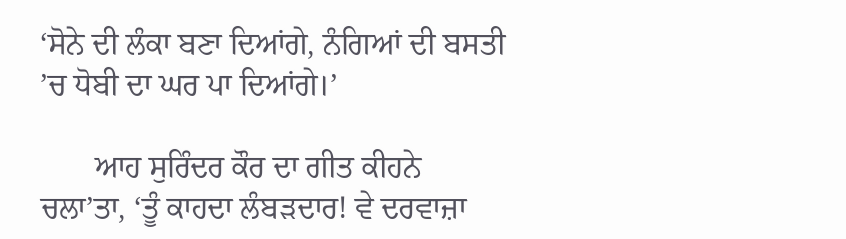‘ਸੋਨੇ ਦੀ ਲੰਕਾ ਬਣਾ ਦਿਆਂਗੇ, ਨੰਗਿਆਂ ਦੀ ਬਸਤੀ ’ਚ ਧੋਬੀ ਦਾ ਘਰ ਪਾ ਦਿਆਂਗੇ।’

       ਆਹ ਸੁਰਿੰਦਰ ਕੌਰ ਦਾ ਗੀਤ ਕੀਹਨੇ ਚਲਾ’ਤਾ, ‘ਤੂੰ ਕਾਹਦਾ ਲੰਬੜਦਾਰ! ਵੇ ਦਰਵਾਜ਼ਾ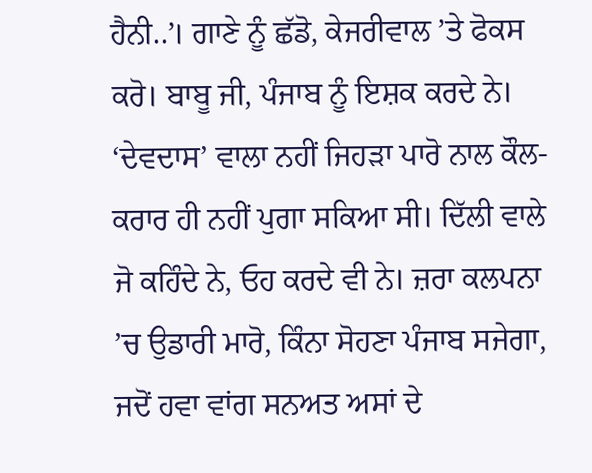ਹੈਨੀ..’। ਗਾਣੇ ਨੂੰ ਛੱਡੋ, ਕੇਜਰੀਵਾਲ ’ਤੇ ਫੋਕਸ ਕਰੋ। ਬਾਬੂ ਜੀ, ਪੰਜਾਬ ਨੂੰ ਇਸ਼ਕ ਕਰਦੇ ਨੇ। ‘ਦੇਵਦਾਸ’ ਵਾਲਾ ਨਹੀਂ ਜਿਹੜਾ ਪਾਰੋ ਨਾਲ ਕੌਲ-ਕਰਾਰ ਹੀ ਨਹੀਂ ਪੁਗਾ ਸਕਿਆ ਸੀ। ਦਿੱਲੀ ਵਾਲੇ ਜੋ ਕਹਿੰਦੇ ਨੇ, ਓਹ ਕਰਦੇ ਵੀ ਨੇ। ਜ਼ਰਾ ਕਲਪਨਾ ’ਚ ਉਡਾਰੀ ਮਾਰੋ, ਕਿੰਨਾ ਸੋਹਣਾ ਪੰਜਾਬ ਸਜੇਗਾ, ਜਦੋਂ ਹਵਾ ਵਾਂਗ ਸਨਅਤ ਅਸਾਂ ਦੇ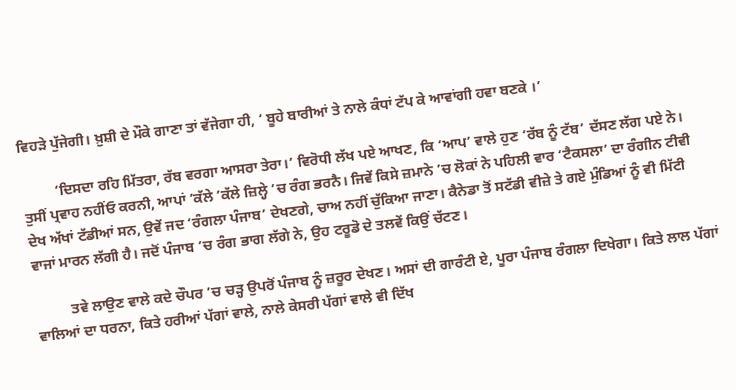ਵਿਹੜੇ ਪੁੱਜੇਗੀ। ਖ਼ੁਸ਼ੀ ਦੇ ਮੌਕੇ ਗਾਣਾ ਤਾਂ ਵੱਜੇਗਾ ਹੀ, ‘ ਬੂਹੇ ਬਾਰੀਆਂ ਤੇ ਨਾਲੇ ਕੰਧਾਂ ਟੱਪ ਕੇ ਆਵਾਂਗੀ ਹਵਾ ਬਣਕੇ ।’

         ‘ਦਿਸਦਾ ਰਹਿ ਮਿੱਤਰਾ, ਰੱਬ ਵਰਗਾ ਆਸਰਾ ਤੇਰਾ।’ ਵਿਰੋਧੀ ਲੱਖ ਪਏ ਆਖਣ, ਕਿ ‘ਆਪ’ ਵਾਲੇ ਹੁਣ ‘ਰੱਬ ਨੂੰ ਟੱਬ’ ਦੱਸਣ ਲੱਗ ਪਏ ਨੇ। ਤੁਸੀਂ ਪ੍ਰਵਾਹ ਨਹੀਂਓ ਕਰਨੀ, ਆਪਾਂ ’ਕੱਲੇ ’ਕੱਲੇ ਜ਼ਿਲ੍ਹੇ ’ਚ ਰੰਗ ਭਰਨੈ। ਜਿਵੇਂ ਕਿਸੇ ਜ਼ਮਾਨੇ ’ਚ ਲੋਕਾਂ ਨੇ ਪਹਿਲੀ ਵਾਰ ‘ਟੈਕਸਲਾ’ ਦਾ ਰੰਗੀਨ ਟੀਵੀ ਦੇਖ ਅੱਖਾਂ ਟੱਡੀਆਂ ਸਨ, ਉਵੇਂ ਜਦ ‘ਰੰਗਲਾ ਪੰਜਾਬ’ ਦੇਖਣਗੇ, ਚਾਅ ਨਹੀਂ ਚੁੱਕਿਆ ਜਾਣਾ। ਕੈਨੇਡਾ ਤੋਂ ਸਟੱਡੀ ਵੀਜ਼ੇ ਤੇ ਗਏ ਮੁੰਡਿਆਂ ਨੂੰ ਵੀ ਮਿੱਟੀ ਵਾਜਾਂ ਮਾਰਨ ਲੱਗੀ ਹੈ। ਜਦੋਂ ਪੰਜਾਬ ’ਚ ਰੰਗ ਭਾਗ ਲੱਗੇ ਨੇ, ਉਹ ਟਰੂਡੋ ਦੇ ਤਲਵੇਂ ਕਿਉਂ ਚੱਟਣ।

          ਤਵੇ ਲਾਉਣ ਵਾਲੇ ਕਦੇ ਚੌਪਰ ’ਚ ਚੜ੍ਹ ਉਪਰੋਂ ਪੰਜਾਬ ਨੂੰ ਜ਼ਰੂਰ ਦੇਖਣ। ਅਸਾਂ ਦੀ ਗਾਰੰਟੀ ਏ, ਪੂਰਾ ਪੰਜਾਬ ਰੰਗਲਾ ਦਿਖੇਗਾ। ਕਿਤੇ ਲਾਲ ਪੱਗਾਂ ਵਾਲਿਆਂ ਦਾ ਧਰਨਾ, ਕਿਤੇ ਹਰੀਆਂ ਪੱਗਾਂ ਵਾਲੇ, ਨਾਲੇ ਕੇਸਰੀ ਪੱਗਾਂ ਵਾਲੇ ਵੀ ਦਿੱਖ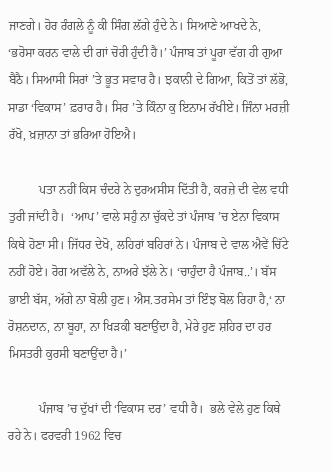ਜਾਣਗੇ। ਹੋਰ ਰੰਗਲੇ ਨੂੰ ਕੀ ਸਿੰਗ ਲੱਗੇ ਹੁੰਦੇ ਨੇ। ਸਿਆਣੇ ਆਖਦੇ ਨੇ,  ‘ਭਰੋਸਾ ਕਰਨ ਵਾਲੇ ਦੀ ਗਾਂ ਚੋਰੀ ਹੁੰਦੀ ਹੈ।’ ਪੰਜਾਬ ਤਾਂ ਪੂਰਾ ਵੱਗ ਹੀ ਗੁਆ ਬੈਠੈ। ਸਿਆਸੀ ਸਿਰਾਂ ’ਤੇ ਭੂਤ ਸਵਾਰ ਹੈ। ਝਕਾਨੀ ਦੇ ਗਿਆ, ਕਿਤੋਂ ਤਾਂ ਲੱਭੋ, ਸਾਡਾ ‘ਵਿਕਾਸ’ ਫ਼ਰਾਰ ਹੈ। ਸਿਰ ’ਤੇ ਕਿੰਨਾ ਕੁ ਇਨਾਮ ਰੱਖੀਏ। ਜਿੰਨਾ ਮਰਜ਼ੀ ਰੱਖੋ, ਖ਼ਜ਼ਾਨਾ ਤਾਂ ਭਰਿਆ ਹੋਇਐ।

          ਪਤਾ ਨਹੀਂ ਕਿਸ ਚੰਦਰੇ ਨੇ ਦੁਰਅਸੀਸ ਦਿੱਤੀ ਹੈ, ਕਰਜ਼ੇ ਦੀ ਵੇਲ ਵਧੀ ਤੁਰੀ ਜਾਂਦੀ ਹੈ।  ‘ਆਪ’ ਵਾਲੇ ਸਹੁੰ ਨਾ ਚੁੱਕਦੇ ਤਾਂ ਪੰਜਾਬ ’ਚ ਏਨਾ ਵਿਕਾਸ ਕਿਥੇ ਹੋਣਾ ਸੀ। ਜਿੱਧਰ ਦੇਖੋ, ਲਹਿਰਾਂ ਬਹਿਰਾਂ ਨੇ। ਪੰਜਾਬ ਦੇ ਵਾਲ ਐਵੇਂ ਚਿੱਟੇ ਨਹੀਂ ਹੋਏ। ਰੋਗ ਅਵੱਲੇ ਨੇ, ਨਾਅਰੇ ਝੱਲੇ ਨੇ। ‘ਚਾਹੁੰਦਾ ਹੈ ਪੰਜਾਬ..’। ਬੱਸ ਭਾਈ ਬੱਸ, ਅੱਗੇ ਨਾ ਬੋਲੀ ਹੁਣ। ਐਸ.ਤਰਸੇਮ ਤਾਂ ਇੰਝ ਬੋਲ ਰਿਹਾ ਹੈ,‘ ਨਾ ਰੋਸ਼ਨਦਾਨ, ਨਾ ਬੂਹਾ, ਨਾ ਖਿੜਕੀ ਬਣਾਉਂਦਾ ਹੈ, ਮੇਰੇ ਹੁਣ ਸ਼ਹਿਰ ਦਾ ਹਰ ਮਿਸਤਰੀ ਕੁਰਸੀ ਬਣਾਉਂਦਾ ਹੈ।’

          ਪੰਜਾਬ ’ਚ ਦੁੱਖਾਂ ਦੀ ‘ਵਿਕਾਸ ਦਰ’ ਵਧੀ ਹੈ।  ਭਲੇ ਵੇਲੇ ਹੁਣ ਕਿਥੇ ਰਹੇ ਨੇ। ਫਰਵਰੀ 1962 ਵਿਚ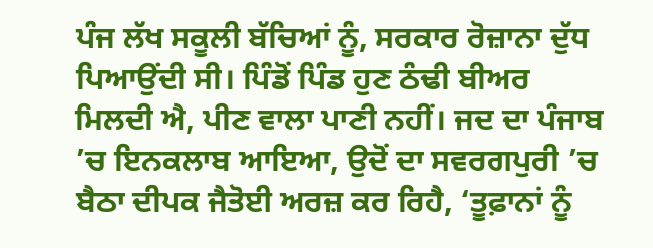ਪੰਜ ਲੱਖ ਸਕੂਲੀ ਬੱਚਿਆਂ ਨੂੰ, ਸਰਕਾਰ ਰੋਜ਼ਾਨਾ ਦੁੱਧ ਪਿਆਉਂਦੀ ਸੀ। ਪਿੰਡੋਂ ਪਿੰਡ ਹੁਣ ਠੰਢੀ ਬੀਅਰ ਮਿਲਦੀ ਐ, ਪੀਣ ਵਾਲਾ ਪਾਣੀ ਨਹੀਂ। ਜਦ ਦਾ ਪੰਜਾਬ ’ਚ ਇਨਕਲਾਬ ਆਇਆ, ਉਦੋਂ ਦਾ ਸਵਰਗਪੁਰੀ ’ਚ ਬੈਠਾ ਦੀਪਕ ਜੈਤੋਈ ਅਰਜ਼ ਕਰ ਰਿਹੈ, ‘ਤੂਫ਼ਾਨਾਂ ਨੂੰ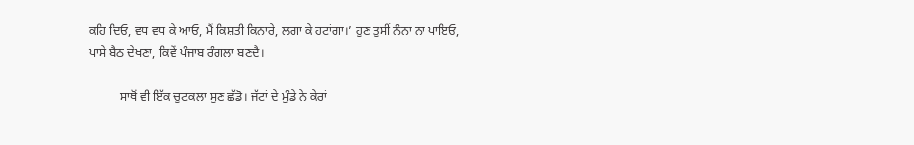ਕਹਿ ਦਿਓ, ਵਧ ਵਧ ਕੇ ਆਓ, ਮੈਂ ਕਿਸ਼ਤੀ ਕਿਨਾਰੇ, ਲਗਾ ਕੇ ਹਟਾਂਗਾ।’ ਹੁਣ ਤੁਸੀਂ ਨੰਨਾ ਨਾ ਪਾਇਓ, ਪਾਸੇ ਬੈਠ ਦੇਖਣਾ, ਕਿਵੇਂ ਪੰਜਾਬ ਰੰਗਲਾ ਬਣਦੈ।

          ਸਾਥੋਂ ਵੀ ਇੱਕ ਚੁਟਕਲਾ ਸੁਣ ਛੱਡੋ। ਜੱਟਾਂ ਦੇ ਮੁੰਡੇ ਨੇ ਕੇਰਾਂ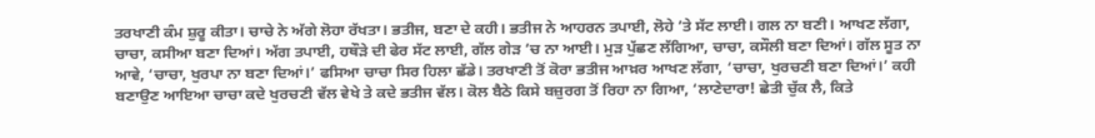ਤਰਖਾਣੀ ਕੰਮ ਸ਼ੁਰੂ ਕੀਤਾ। ਚਾਚੇ ਨੇ ਅੱਗੇ ਲੋਹਾ ਰੱਖਤਾ। ਭਤੀਜ, ਬਣਾ ਦੇ ਕਹੀ। ਭਤੀਜ ਨੇ ਆਹਰਨ ਤਪਾਈ, ਲੋਹੇ ’ਤੇ ਸੱਟ ਲਾਈ। ਗਲ ਨਾ ਬਣੀ। ਆਖਣ ਲੱਗਾ, ਚਾਚਾ, ਕਸੀਆ ਬਣਾ ਦਿਆਂ। ਅੱਗ ਤਪਾਈ, ਹਥੌੜੇ ਦੀ ਫੇਰ ਸੱਟ ਲਾਈ, ਗੱਲ ਗੇੜ ’ਚ ਨਾ ਆਈ। ਮੁੜ ਪੁੱਛਣ ਲੱਗਿਆ, ਚਾਚਾ, ਕਸੌਲੀ ਬਣਾ ਦਿਆਂ। ਗੱਲ ਸੂਤ ਨਾ ਆਵੇ, ‘ਚਾਚਾ, ਖੁਰਪਾ ਨਾ ਬਣਾ ਦਿਆਂ।’ ਫਸਿਆ ਚਾਚਾ ਸਿਰ ਹਿਲਾ ਛੱਡੇ। ਤਰਖਾਣੀ ਤੋਂ ਕੋਰਾ ਭਤੀਜ ਆਖ਼ਰ ਆਖਣ ਲੱਗਾ, ‘ਚਾਚਾ, ਖੁਰਚਣੀ ਬਣਾ ਦਿਆਂ।’ ਕਹੀ ਬਣਾਉਣ ਆਇਆ ਚਾਚਾ ਕਦੇ ਖੁਰਚਣੀ ਵੱਲ ਵੇਖੇ ਤੇ ਕਦੇ ਭਤੀਜ ਵੱਲ। ਕੋਲ ਬੈਠੇ ਕਿਸੇ ਬਜ਼ੁਰਗ ਤੋਂ ਰਿਹਾ ਨਾ ਗਿਆ, ‘ਲਾਣੇਦਾਰਾ! ਛੇਤੀ ਚੁੱਕ ਲੈ, ਕਿਤੇ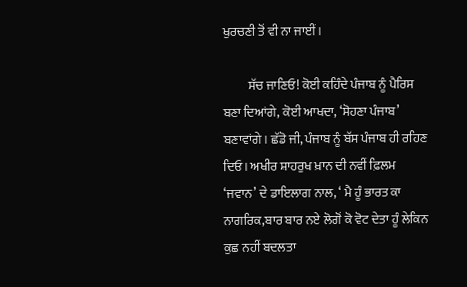ਖੁਰਚਣੀ ਤੋਂ ਵੀ ਨਾ ਜਾਈਂ।

          ਸੱਚ ਜਾਣਿਓ! ਕੋਈ ਕਹਿੰਦੇ ਪੰਜਾਬ ਨੂੰ ਪੈਰਿਸ ਬਣਾ ਦਿਆਂਗੇ, ਕੋਈ ਆਖਦਾ, ‘ਸੋਹਣਾ ਪੰਜਾਬ’ ਬਣਾਵਾਂਗੇ। ਛੱਡੋ ਜੀ, ਪੰਜਾਬ ਨੂੰ ਬੱਸ ਪੰਜਾਬ ਹੀ ਰਹਿਣ ਦਿਓ। ਅਖੀਰ ਸ਼ਾਹਰੁਖ ਖ਼ਾਨ ਦੀ ਨਵੀਂ ਫ਼ਿਲਮ ‘ਜਵਾਨ’ ਦੇ ਡਾਇਲਾਗ ਨਾਲ, ‘ ਮੈ ਹੂੰ ਭਾਰਤ ਕਾ ਨਾਗਰਿਕ,ਬਾਰ ਬਾਰ ਨਏ ਲੋਗੋਂ ਕੋ ਵੋਟ ਦੇਤਾ ਹੂੰ ਲੇਕਿਨ ਕੁਛ ਨਹੀਂ ਬਦਲਤਾ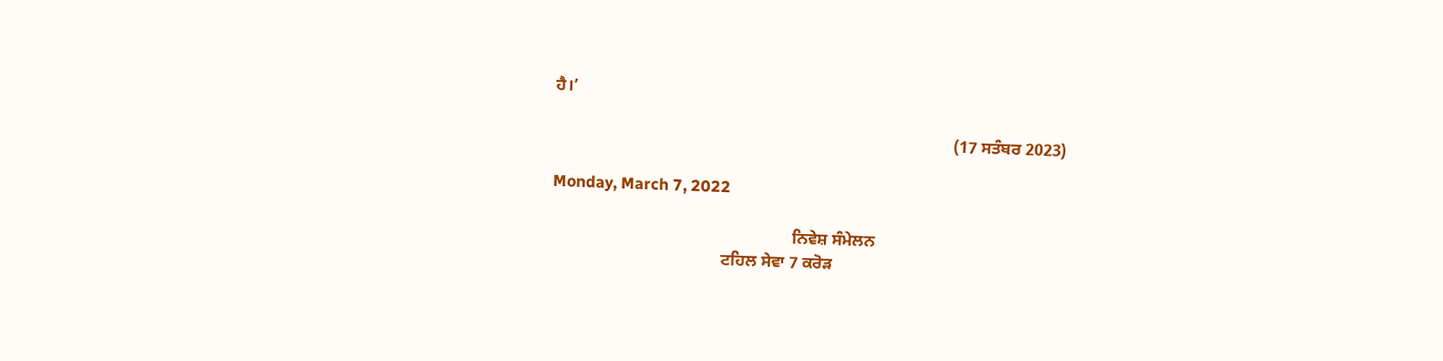ਹੈ।’

                                                                                                (17 ਸਤੰਬਰ 2023)

Monday, March 7, 2022

                                                          ਨਿਵੇਸ਼ ਸੰਮੇਲਨ
                                         ਟਹਿਲ ਸੇਵਾ 7 ਕਰੋੜ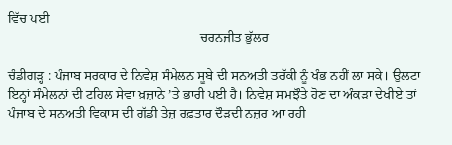ਵਿੱਚ ਪਈ
                                                         ਚਰਨਜੀਤ ਭੁੱਲਰ

ਚੰਡੀਗੜ੍ਹ : ਪੰਜਾਬ ਸਰਕਾਰ ਦੇ ਨਿਵੇਸ਼ ਸੰਮੇਲਨ ਸੂਬੇ ਦੀ ਸਨਅਤੀ ਤਰੱਕੀ ਨੂੰ ਖੰਭ ਨਹੀਂ ਲਾ ਸਕੇ। ਉਲਟਾ ਇਨ੍ਹਾਂ ਸੰਮੇਲਨਾਂ ਦੀ ਟਹਿਲ ਸੇਵਾ ਖ਼ਜ਼ਾਨੇ ’ਤੇ ਭਾਰੀ ਪਈ ਹੈ। ਨਿਵੇਸ਼ ਸਮਝੌਤੇ ਹੋਣ ਦਾ ਅੰਕੜਾ ਦੇਖੀਏ ਤਾਂ ਪੰਜਾਬ ਦੇ ਸਨਅਤੀ ਵਿਕਾਸ ਦੀ ਗੱਡੀ ਤੇਜ਼ ਰਫ਼ਤਾਰ ਦੌੜਦੀ ਨਜ਼ਰ ਆ ਰਹੀ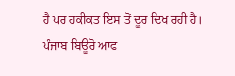ਹੈ ਪਰ ਹਕੀਕਤ ਇਸ ਤੋਂ ਦੂਰ ਦਿਖ ਰਹੀ ਹੈ। ਪੰਜਾਬ ਬਿਊਰੋ ਆਫ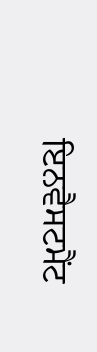ਇਨਵੈਸਟਮੈਂਟ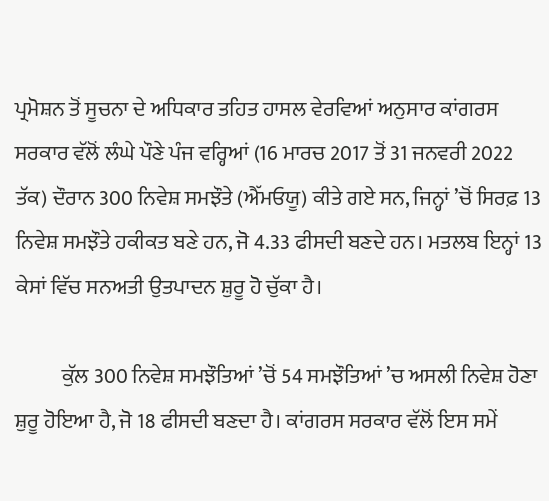ਪ੍ਰਮੋਸ਼ਨ ਤੋਂ ਸੂਚਨਾ ਦੇ ਅਧਿਕਾਰ ਤਹਿਤ ਹਾਸਲ ਵੇਰਵਿਆਂ ਅਨੁਸਾਰ ਕਾਂਗਰਸ ਸਰਕਾਰ ਵੱਲੋਂ ਲੰਘੇ ਪੌਣੇ ਪੰਜ ਵਰ੍ਹਿਆਂ (16 ਮਾਰਚ 2017 ਤੋਂ 31 ਜਨਵਰੀ 2022 ਤੱਕ) ਦੌਰਾਨ 300 ਨਿਵੇਸ਼ ਸਮਝੌਤੇ (ਐੱਮਓਯੂ) ਕੀਤੇ ਗਏ ਸਨ, ਜਿਨ੍ਹਾਂ ’ਚੋਂ ਸਿਰਫ਼ 13 ਨਿਵੇਸ਼ ਸਮਝੌਤੇ ਹਕੀਕਤ ਬਣੇ ਹਨ, ਜੋ 4.33 ਫੀਸਦੀ ਬਣਦੇ ਹਨ। ਮਤਲਬ ਇਨ੍ਹਾਂ 13 ਕੇਸਾਂ ਵਿੱਚ ਸਨਅਤੀ ਉਤਪਾਦਨ ਸ਼ੁਰੂ ਹੋ ਚੁੱਕਾ ਹੈ।

           ਕੁੱਲ 300 ਨਿਵੇਸ਼ ਸਮਝੌਤਿਆਂ ’ਚੋਂ 54 ਸਮਝੌਤਿਆਂ ’ਚ ਅਸਲੀ ਨਿਵੇਸ਼ ਹੋਣਾ ਸ਼ੁਰੂ ਹੋਇਆ ਹੈ, ਜੋ 18 ਫੀਸਦੀ ਬਣਦਾ ਹੈ। ਕਾਂਗਰਸ ਸਰਕਾਰ ਵੱਲੋਂ ਇਸ ਸਮੇਂ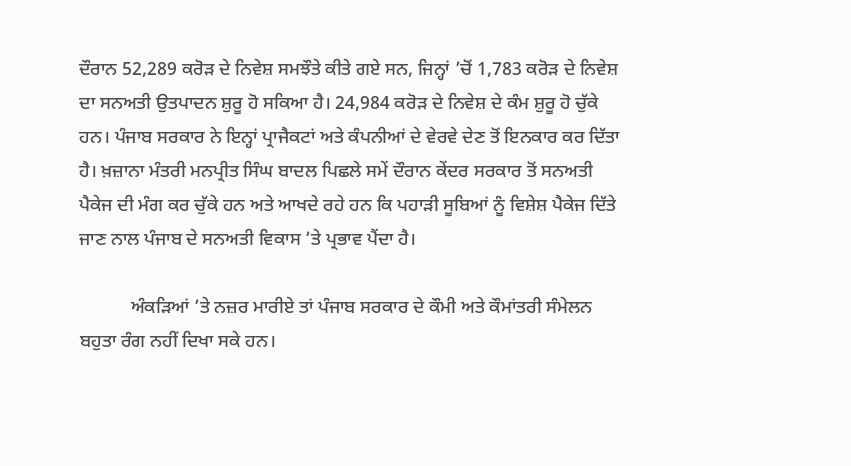ਦੌਰਾਨ 52,289 ਕਰੋੜ ਦੇ ਨਿਵੇਸ਼ ਸਮਝੌਤੇ ਕੀਤੇ ਗਏ ਸਨ, ਜਿਨ੍ਹਾਂ ’ਚੋਂ 1,783 ਕਰੋੜ ਦੇ ਨਿਵੇਸ਼ ਦਾ ਸਨਅਤੀ ਉਤਪਾਦਨ ਸ਼ੁਰੂ ਹੋ ਸਕਿਆ ਹੈ। 24,984 ਕਰੋੜ ਦੇ ਨਿਵੇਸ਼ ਦੇ ਕੰਮ ਸ਼ੁਰੂ ਹੋ ਚੁੱਕੇ ਹਨ। ਪੰਜਾਬ ਸਰਕਾਰ ਨੇ ਇਨ੍ਹਾਂ ਪ੍ਰਾਜੈਕਟਾਂ ਅਤੇ ਕੰਪਨੀਆਂ ਦੇ ਵੇਰਵੇ ਦੇਣ ਤੋਂ ਇਨਕਾਰ ਕਰ ਦਿੱਤਾ ਹੈ। ਖ਼ਜ਼ਾਨਾ ਮੰਤਰੀ ਮਨਪ੍ਰੀਤ ਸਿੰਘ ਬਾਦਲ ਪਿਛਲੇ ਸਮੇਂ ਦੌਰਾਨ ਕੇਂਦਰ ਸਰਕਾਰ ਤੋਂ ਸਨਅਤੀ ਪੈਕੇਜ ਦੀ ਮੰਗ ਕਰ ਚੁੱਕੇ ਹਨ ਅਤੇ ਆਖਦੇ ਰਹੇ ਹਨ ਕਿ ਪਹਾੜੀ ਸੂਬਿਆਂ ਨੂੰ ਵਿਸ਼ੇਸ਼ ਪੈਕੇਜ ਦਿੱਤੇ ਜਾਣ ਨਾਲ ਪੰਜਾਬ ਦੇ ਸਨਅਤੀ ਵਿਕਾਸ ’ਤੇ ਪ੍ਰਭਾਵ ਪੈਂਦਾ ਹੈ।

           ਅੰਕੜਿਆਂ ’ਤੇ ਨਜ਼ਰ ਮਾਰੀਏ ਤਾਂ ਪੰਜਾਬ ਸਰਕਾਰ ਦੇ ਕੌਮੀ ਅਤੇ ਕੌਮਾਂਤਰੀ ਸੰਮੇਲਨ ਬਹੁਤਾ ਰੰਗ ਨਹੀਂ ਦਿਖਾ ਸਕੇ ਹਨ।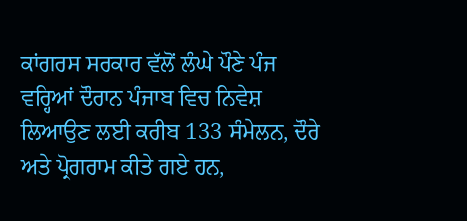ਕਾਂਗਰਸ ਸਰਕਾਰ ਵੱਲੋਂ ਲੰਘੇ ਪੌਣੇ ਪੰਜ ਵਰ੍ਹਿਆਂ ਦੌਰਾਨ ਪੰਜਾਬ ਵਿਚ ਨਿਵੇਸ਼ ਲਿਆਉਣ ਲਈ ਕਰੀਬ 133 ਸੰਮੇਲਨ, ਦੌਰੇ ਅਤੇ ਪ੍ਰੋਗਰਾਮ ਕੀਤੇ ਗਏ ਹਨ,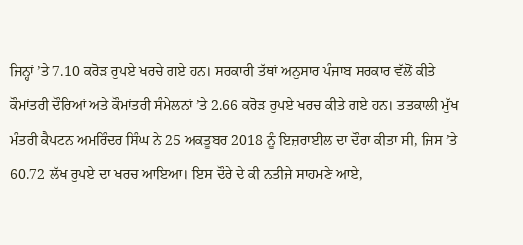ਜਿਨ੍ਹਾਂ ’ਤੇ 7.10 ਕਰੋੜ ਰੁਪਏ ਖਰਚੇ ਗਏ ਹਨ। ਸਰਕਾਰੀ ਤੱਥਾਂ ਅਨੁਸਾਰ ਪੰਜਾਬ ਸਰਕਾਰ ਵੱਲੋਂ ਕੀਤੇ ਕੌਮਾਂਤਰੀ ਦੌਰਿਆਂ ਅਤੇ ਕੌਮਾਂਤਰੀ ਸੰਮੇਲਨਾਂ ’ਤੇ 2.66 ਕਰੋੜ ਰੁਪਏ ਖਰਚ ਕੀਤੇ ਗਏ ਹਨ। ਤਤਕਾਲੀ ਮੁੱਖ ਮੰਤਰੀ ਕੈਪਟਨ ਅਮਰਿੰਦਰ ਸਿੰਘ ਨੇ 25 ਅਕਤੂਬਰ 2018 ਨੂੰ ਇਜ਼ਰਾਈਲ ਦਾ ਦੌਰਾ ਕੀਤਾ ਸੀ, ਜਿਸ ’ਤੇ 60.72 ਲੱਖ ਰੁਪਏ ਦਾ ਖਰਚ ਆਇਆ। ਇਸ ਦੌਰੇ ਦੇ ਕੀ ਨਤੀਜੇ ਸਾਹਮਣੇ ਆਏ,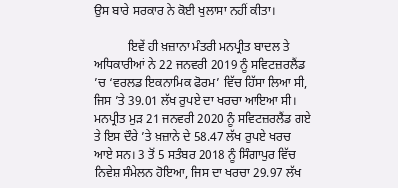ਉਸ ਬਾਰੇ ਸਰਕਾਰ ਨੇ ਕੋਈ ਖੁਲਾਸਾ ਨਹੀਂ ਕੀਤਾ।

           ਇਵੇਂ ਹੀ ਖ਼ਜ਼ਾਨਾ ਮੰਤਰੀ ਮਨਪ੍ਰੀਤ ਬਾਦਲ ਤੇ ਅਧਿਕਾਰੀਆਂ ਨੇ 22 ਜਨਵਰੀ 2019 ਨੂੰ ਸਵਿਟਜ਼ਰਲੈਂਡ ’ਚ ‘ਵਰਲਡ ਇਕਨਾਮਿਕ ਫੋਰਮ’ ਵਿੱਚ ਹਿੱਸਾ ਲਿਆ ਸੀ, ਜਿਸ ’ਤੇ 39.01 ਲੱਖ ਰੁਪਏ ਦਾ ਖਰਚਾ ਆਇਆ ਸੀ। ਮਨਪ੍ਰੀਤ ਮੁੜ 21 ਜਨਵਰੀ 2020 ਨੂੰ ਸਵਿਟਜ਼ਰਲੈਂਡ ਗਏ ਤੇ ਇਸ ਦੌਰੇ ’ਤੇ ਖ਼ਜ਼ਾਨੇ ਦੇ 58.47 ਲੱਖ ਰੁਪਏ ਖਰਚ ਆਏ ਸਨ। 3 ਤੋਂ 5 ਸਤੰਬਰ 2018 ਨੂੰ ਸਿੰਗਾਪੁਰ ਵਿੱਚ ਨਿਵੇਸ਼ ਸੰਮੇਲਨ ਹੋਇਆ, ਜਿਸ ਦਾ ਖਰਚਾ 29.97 ਲੱਖ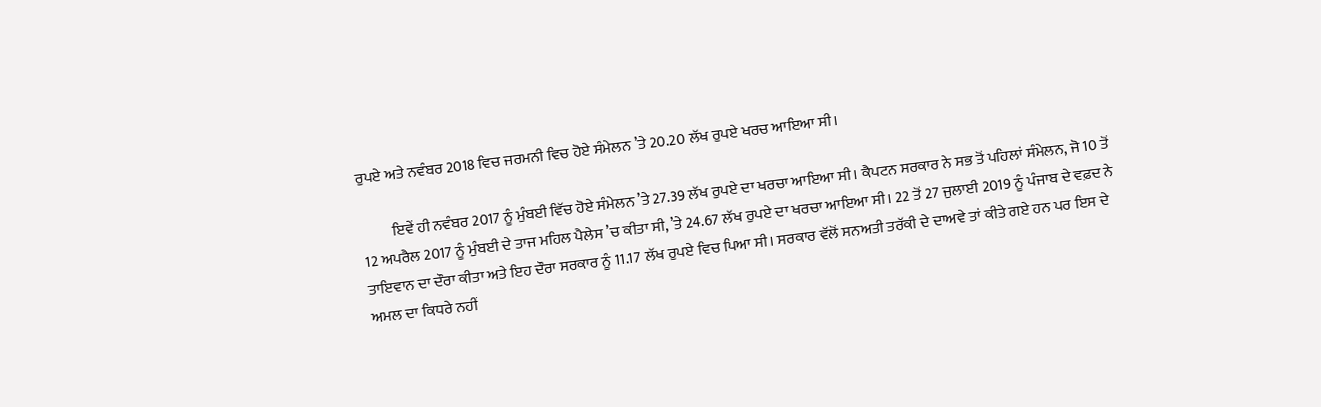ਰੁਪਏ ਅਤੇ ਨਵੰਬਰ 2018 ਵਿਚ ਜਰਮਨੀ ਵਿਚ ਹੋਏ ਸੰਮੇਲਨ ’ਤੇ 20.20 ਲੱਖ ਰੁਪਏ ਖਰਚ ਆਇਆ ਸੀ।

          ਇਵੇਂ ਹੀ ਨਵੰਬਰ 2017 ਨੂੰ ਮੁੰਬਈ ਵਿੱਚ ਹੋਏ ਸੰਮੇਲਨ ’ਤੇ 27.39 ਲੱਖ ਰੁਪਏ ਦਾ ਖਰਚਾ ਆਇਆ ਸੀ। ਕੈਪਟਨ ਸਰਕਾਰ ਨੇ ਸਭ ਤੋਂ ਪਹਿਲਾਂ ਸੰਮੇਲਨ, ਜੋ 10 ਤੋਂ 12 ਅਪਰੈਲ 2017 ਨੂੰ ਮੁੰਬਈ ਦੇ ਤਾਜ ਮਹਿਲ ਪੈਲੇਸ ’ਚ ਕੀਤਾ ਸੀ, ’ਤੇ 24.67 ਲੱਖ ਰੁਪਏ ਦਾ ਖਰਚਾ ਆਇਆ ਸੀ। 22 ਤੋਂ 27 ਜੁਲਾਈ 2019 ਨੂੰ ਪੰਜਾਬ ਦੇ ਵਫ਼ਦ ਨੇ ਤਾਇਵਾਨ ਦਾ ਦੌਰਾ ਕੀਤਾ ਅਤੇ ਇਹ ਦੌਰਾ ਸਰਕਾਰ ਨੂੰ 11.17 ਲੱਖ ਰੁਪਏ ਵਿਚ ਪਿਆ ਸੀ। ਸਰਕਾਰ ਵੱਲੋਂ ਸਨਅਤੀ ਤਰੱਕੀ ਦੇ ਦਾਅਵੇ ਤਾਂ ਕੀਤੇ ਗਏ ਹਨ ਪਰ ਇਸ ਦੇ ਅਮਲ ਦਾ ਕਿਧਰੇ ਨਹੀਂ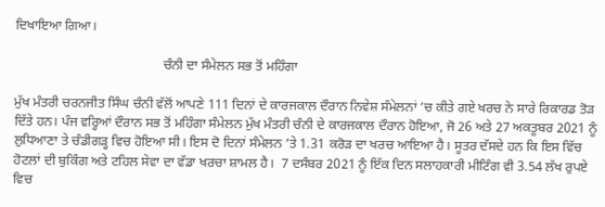ਦਿਖਾਇਆ ਗਿਆ।

                                            ਚੰਨੀ ਦਾ ਸੰਮੇਲਨ ਸਭ ਤੋਂ ਮਹਿੰਗਾ

ਮੁੱਖ ਮੰਤਰੀ ਚਰਨਜੀਤ ਸਿੰਘ ਚੰਨੀ ਵੱਲੋਂ ਆਪਣੇ 111 ਦਿਨਾਂ ਦੇ ਕਾਰਜਕਾਲ ਦੌਰਾਨ ਨਿਵੇਸ਼ ਸੰਮੇਲਨਾਂ ’ਚ ਕੀਤੇ ਗਏ ਖਰਚ ਨੇ ਸਾਰੇ ਰਿਕਾਰਡ ਤੋੜ ਦਿੱਤੇ ਹਨ। ਪੰਜ ਵਰ੍ਹਿਆਂ ਦੌਰਾਨ ਸਭ ਤੋਂ ਮਹਿੰਗਾ ਸੰਮੇਲਨ ਮੁੱਖ ਮੰਤਰੀ ਚੰਨੀ ਦੇ ਕਾਰਜਕਾਲ ਦੌਰਾਨ ਹੋਇਆ, ਜੋ 26 ਅਤੇ 27 ਅਕਤੂਬਰ 2021 ਨੂੰ ਲੁਧਿਆਣਾ ਤੇ ਚੰਡੀਗੜ੍ਹ ਵਿਚ ਹੋਇਆ ਸੀ। ਇਸ ਦੋ ਦਿਨਾਂ ਸੰਮੇਲਨ ’ਤੇ 1.31 ਕਰੋੜ ਦਾ ਖਰਚ ਆਇਆ ਹੈ। ਸੂਤਰ ਦੱਸਦੇ ਹਨ ਕਿ ਇਸ ਵਿੱਚ ਹੋਟਲਾਂ ਦੀ ਬੁਕਿੰਗ ਅਤੇ ਟਹਿਲ ਸੇਵਾ ਦਾ ਵੱਡਾ ਖਰਚਾ ਸ਼ਾਮਲ ਹੈ।  7 ਦਸੰਬਰ 2021 ਨੂੰ ਇੱਕ ਦਿਨ ਸਲਾਹਕਾਰੀ ਮੀਟਿੰਗ ਵੀ 3.54 ਲੱਖ ਰੁਪਏ ਵਿਚ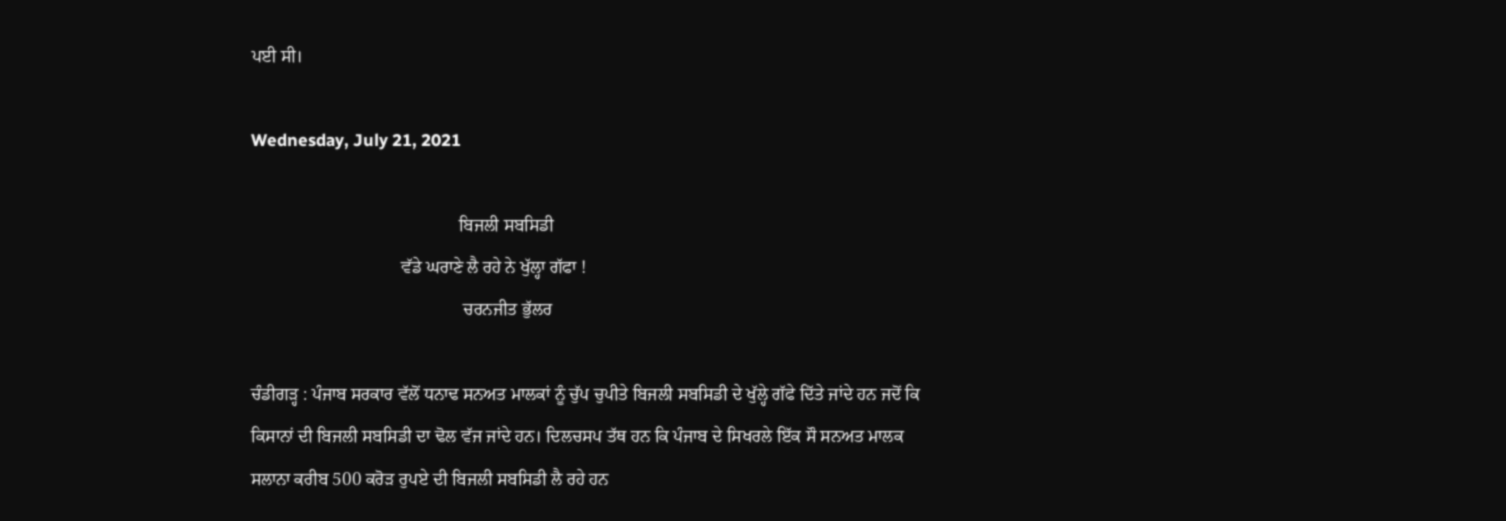ਪਈ ਸੀ।

Wednesday, July 21, 2021

                                               ਬਿਜਲੀ ਸਬਸਿਡੀ
                                  ਵੱਡੇ ਘਰਾਣੇ ਲੈ ਰਹੇ ਨੇ ਖੁੱਲ੍ਹਾ ਗੱਫਾ !
                                                ਚਰਨਜੀਤ ਭੁੱਲਰ

ਚੰਡੀਗੜ੍ਹ : ਪੰਜਾਬ ਸਰਕਾਰ ਵੱਲੋਂ ਧਨਾਢ ਸਨਅਤ ਮਾਲਕਾਂ ਨੂੰ ਚੁੱਪ ਚੁਪੀਤੇ ਬਿਜਲੀ ਸਬਸਿਡੀ ਦੇ ਖੁੱਲ੍ਹੇ ਗੱਫੇ ਦਿੱਤੇ ਜਾਂਦੇ ਹਨ ਜਦੋਂ ਕਿ ਕਿਸਾਨਾਂ ਦੀ ਬਿਜਲੀ ਸਬਸਿਡੀ ਦਾ ਢੋਲ ਵੱਜ ਜਾਂਦੇ ਹਨ। ਦਿਲਚਸਪ ਤੱਥ ਹਨ ਕਿ ਪੰਜਾਬ ਦੇ ਸਿਖਰਲੇ ਇੱਕ ਸੌ ਸਨਅਤ ਮਾਲਕ ਸਲਾਨਾ ਕਰੀਬ 500 ਕਰੋੜ ਰੁਪਏ ਦੀ ਬਿਜਲੀ ਸਬਸਿਡੀ ਲੈ ਰਹੇ ਹਨ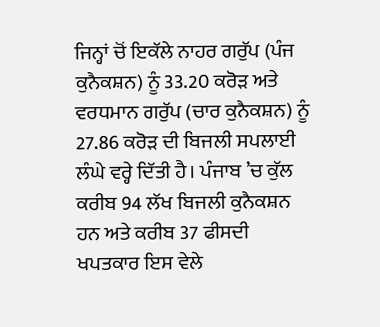ਜਿਨ੍ਹਾਂ ਚੋਂ ਇਕੱਲੇ ਨਾਹਰ ਗਰੁੱਪ (ਪੰਜ ਕੁਨੈਕਸ਼ਨ) ਨੂੰ 33.20 ਕਰੋੜ ਅਤੇ ਵਰਧਮਾਨ ਗਰੁੱਪ (ਚਾਰ ਕੁਨੈਕਸ਼ਨ) ਨੂੰ 27.86 ਕਰੋੜ ਦੀ ਬਿਜਲੀ ਸਪਲਾਈ ਲੰਘੇ ਵਰ੍ਹੇ ਦਿੱਤੀ ਹੈ। ਪੰਜਾਬ ’ਚ ਕੁੱਲ ਕਰੀਬ 94 ਲੱਖ ਬਿਜਲੀ ਕੁਨੈਕਸ਼ਨ ਹਨ ਅਤੇ ਕਰੀਬ 37 ਫੀਸਦੀ ਖਪਤਕਾਰ ਇਸ ਵੇਲੇ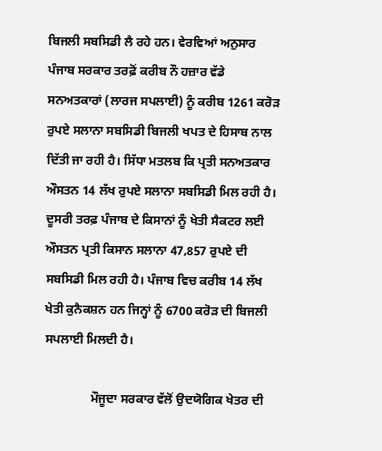ਬਿਜਲੀ ਸਬਸਿਡੀ ਲੈ ਰਹੇ ਹਨ। ਵੇਰਵਿਆਂ ਅਨੁਸਾਰ ਪੰਜਾਬ ਸਰਕਾਰ ਤਰਫ਼ੋਂ ਕਰੀਬ ਨੌ ਹਜ਼ਾਰ ਵੱਡੇ ਸਨਅਤਕਾਰਾਂ (ਲਾਰਜ ਸਪਲਾਈ) ਨੂੰ ਕਰੀਬ 1261 ਕਰੋੜ ਰੁਪਏ ਸਲਾਨਾ ਸਬਸਿਡੀ ਬਿਜਲੀ ਖਪਤ ਦੇ ਹਿਸਾਬ ਨਾਲ ਦਿੱਤੀ ਜਾ ਰਹੀ ਹੈ। ਸਿੱਧਾ ਮਤਲਬ ਕਿ ਪ੍ਰਤੀ ਸਨਅਤਕਾਰ ਔਸਤਨ 14 ਲੱਖ ਰੁਪਏ ਸਲਾਨਾ ਸਬਸਿਡੀ ਮਿਲ ਰਹੀ ਹੈ। ਦੂਸਰੀ ਤਰਫ਼ ਪੰਜਾਬ ਦੇ ਕਿਸਾਨਾਂ ਨੂੰ ਖੇਤੀ ਸੈਕਟਰ ਲਈ ਔਸਤਨ ਪ੍ਰਤੀ ਕਿਸਾਨ ਸਲਾਨਾ 47,857 ਰੁਪਏ ਦੀ ਸਬਸਿਡੀ ਮਿਲ ਰਹੀ ਹੈ। ਪੰਜਾਬ ਵਿਚ ਕਰੀਬ 14 ਲੱਖ ਖੇਤੀ ਕੁਨੈਕਸ਼ਨ ਹਨ ਜਿਨ੍ਹਾਂ ਨੂੰ 6700 ਕਰੋੜ ਦੀ ਬਿਜਲੀ ਸਪਲਾਈ ਮਿਲਦੀ ਹੈ।

               ਮੌਜੂਦਾ ਸਰਕਾਰ ਵੱਲੋਂ ਉਦਯੋਗਿਕ ਖੇਤਰ ਦੀ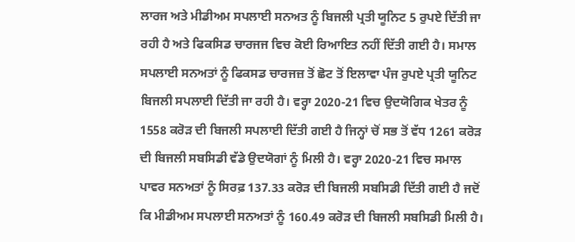ਲਾਰਜ ਅਤੇ ਮੀਡੀਅਮ ਸਪਲਾਈ ਸਨਅਤ ਨੂੰ ਬਿਜਲੀ ਪ੍ਰਤੀ ਯੂਨਿਟ 5 ਰੁਪਏ ਦਿੱਤੀ ਜਾ ਰਹੀ ਹੈ ਅਤੇ ਫਿਕਸਿਡ ਚਾਰਜਜ ਵਿਚ ਕੋਈ ਰਿਆਇਤ ਨਹੀਂ ਦਿੱਤੀ ਗਈ ਹੈ। ਸਮਾਲ ਸਪਲਾਈ ਸਨਅਤਾਂ ਨੂੰ ਫਿਕਸਡ ਚਾਰਜਜ਼ ਤੋਂ ਛੋਟ ਤੋਂ ਇਲਾਵਾ ਪੰਜ ਰੁਪਏ ਪ੍ਰਤੀ ਯੂਨਿਟ ਬਿਜਲੀ ਸਪਲਾਈ ਦਿੱਤੀ ਜਾ ਰਹੀ ਹੈ। ਵਰ੍ਹਾ 2020-21 ਵਿਚ ਉਦਯੋਗਿਕ ਖੇਤਰ ਨੂੰ 1558 ਕਰੋੜ ਦੀ ਬਿਜਲੀ ਸਪਲਾਈ ਦਿੱਤੀ ਗਈ ਹੈ ਜਿਨ੍ਹਾਂ ਚੋਂ ਸਭ ਤੋਂ ਵੱਧ 1261 ਕਰੋੜ ਦੀ ਬਿਜਲੀ ਸਬਸਿਡੀ ਵੱਡੇ ਉਦਯੋਗਾਂ ਨੂੰ ਮਿਲੀ ਹੈ। ਵਰ੍ਹਾ 2020-21 ਵਿਚ ਸਮਾਲ ਪਾਵਰ ਸਨਅਤਾਂ ਨੂੰ ਸਿਰਫ਼ 137.33 ਕਰੋੜ ਦੀ ਬਿਜਲੀ ਸਬਸਿਡੀ ਦਿੱਤੀ ਗਈ ਹੈ ਜਦੋਂ ਕਿ ਮੀਡੀਅਮ ਸਪਲਾਈ ਸਨਅਤਾਂ ਨੂੰ 160.49 ਕਰੋੜ ਦੀ ਬਿਜਲੀ ਸਬਸਿਡੀ ਮਿਲੀ ਹੈ।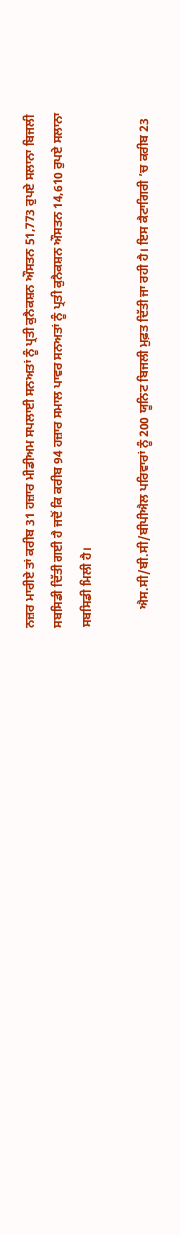ਨਜ਼ਰ ਮਾਰੀਏ ਤਾਂ ਕਰੀਬ 31 ਹਜ਼ਾਰ ਮੀਡੀਅਮ ਸਪਲਾਈ ਸਨਅਤਾਂ ਨੂੰ ਪ੍ਰਤੀ ਕੁਨੈਕਸ਼ਨ ਔਸਤਨ 51,773 ਰੁਪਏ ਸਲਾਨਾ ਬਿਜਲੀ ਸਬਸਿਡੀ ਦਿੱਤੀ ਗਈ ਹੈ ਜਦੋਂ ਕਿ ਕਰੀਬ 94 ਹਜ਼ਾਰ ਸਮਾਲ ਪਾਵਰ ਸਨਅਤਾਂ ਨੂੰ ਪ੍ਰਤੀ ਕੁਨੈਕਸ਼ਨ ਔਸਤਨ 14,610 ਰੁਪਏ ਸਲਾਨਾ ਸਬਸਿਡੀ ਮਿਲੀ ਹੈ।

      ਐਸ.ਸੀ/ਬੀ.ਸੀ/ਬੀਪੀਐਲ ਪਰਿਵਾਰਾਂ ਨੂੰ 200 ਯੂਨਿਟ ਬਿਜਲੀ ਮੁਫ਼ਤ ਦਿੱਤੀ ਜਾ ਰਹੀ ਹੈ। ਇਸ ਕੈਟਾਗਿਰੀ ’ਚ ਕਰੀਬ 23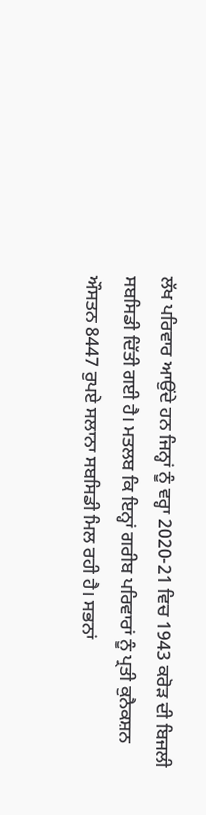ਲੱਖ ਪਰਿਵਾਰ ਆਉਂਦੇ ਹਨ ਜਿਨ੍ਹਾਂ ਨੂੰ ਵਰ੍ਹਾ 2020-21 ਵਿਚ 1943 ਕਰੋੜ ਦੀ ਬਿਜਲੀ ਸਬਸਿਡੀ ਦਿੱਤੀ ਗਈ ਹੈ। ਮਤਲਬ ਕਿ ਇਨ੍ਹਾਂ ਗਰੀਬ ਪਰਿਵਾਰਾਂ ਨੂੰ ਪ੍ਰਤੀ ਕੁਨੈਕਸ਼ਨ ਔਸਤਨ 8447 ਰੁਪਏ ਸਲਾਨਾ ਸਬਸਿਡੀ ਮਿਲ ਰਹੀ ਹੈ। ਸਭਨਾਂ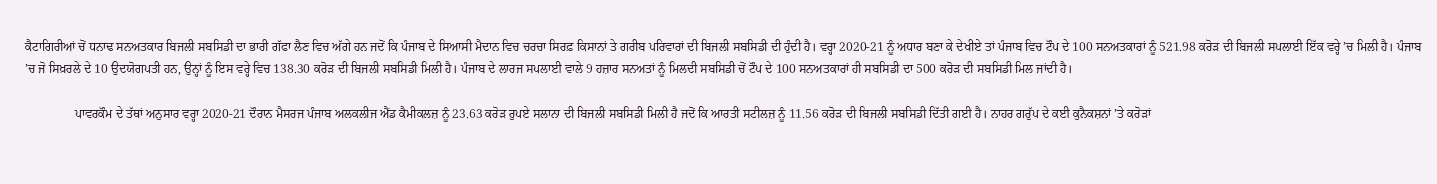ਕੈਟਾਗਿਰੀਆਂ ਚੋਂ ਧਨਾਢ ਸਨਅਤਕਾਰ ਬਿਜਲੀ ਸਬਸਿਡੀ ਦਾ ਭਾਰੀ ਗੱਫਾ ਲੈਣ ਵਿਚ ਅੱਗੇ ਹਨ ਜਦੋਂ ਕਿ ਪੰਜਾਬ ਦੇ ਸਿਆਸੀ ਮੈਦਾਨ ਵਿਚ ਚਰਚਾ ਸਿਰਫ਼ ਕਿਸਾਨਾਂ ਤੇ ਗਰੀਬ ਪਰਿਵਾਰਾਂ ਦੀ ਬਿਜਲੀ ਸਬਸਿਡੀ ਦੀ ਹੁੰਦੀ ਹੈ। ਵਰ੍ਹਾ 2020-21 ਨੂੰ ਅਧਾਰ ਬਣਾ ਕੇ ਦੇਖੀਏ ਤਾਂ ਪੰਜਾਬ ਵਿਚ ਟੌਪ ਦੇ 100 ਸਨਅਤਕਾਰਾਂ ਨੂੰ 521.98 ਕਰੋੜ ਦੀ ਬਿਜਲੀ ਸਪਲਾਈ ਇੱਕ ਵਰ੍ਹੇ ’ਚ ਮਿਲੀ ਹੈ। ਪੰਜਾਬ ’ਚ ਜੋ ਸਿਖ਼ਰਲੇ ਦੇ 10 ਉਦਯੋਗਪਤੀ ਹਨ, ਉਨ੍ਹਾਂ ਨੂੰ ਇਸ ਵਰ੍ਹੇ ਵਿਚ 138.30 ਕਰੋੜ ਦੀ ਬਿਜਲੀ ਸਬਸਿਡੀ ਮਿਲੀ ਹੈ। ਪੰਜਾਬ ਦੇ ਲਾਰਜ ਸਪਲਾਈ ਵਾਲੇ 9 ਹਜ਼ਾਰ ਸਨਅਤਾਂ ਨੂੰ ਮਿਲਦੀ ਸਬਸਿਡੀ ਚੋਂ ਟੌਪ ਦੇ 100 ਸਨਅਤਕਾਰਾਂ ਹੀ ਸਬਸਿਡੀ ਦਾ 500 ਕਰੋੜ ਦੀ ਸਬਸਿਡੀ ਮਿਲ ਜਾਂਦੀ ਹੈ।

                ਪਾਵਰਕੌਮ ਦੇ ਤੱਥਾਂ ਅਨੁਸਾਰ ਵਰ੍ਹਾ 2020-21 ਦੌਰਾਨ ਮੈਸਰਜ ਪੰਜਾਬ ਅਲਕਲੀਜ ਐਂਡ ਕੈਮੀਕਲਜ਼ ਨੂੰ 23.63 ਕਰੋੜ ਰੁਪਏ ਸਲਾਨਾ ਦੀ ਬਿਜਲੀ ਸਬਸਿਡੀ ਮਿਲੀ ਹੈ ਜਦੋਂ ਕਿ ਆਰਤੀ ਸਟੀਲਜ਼ ਨੂੰ 11.56 ਕਰੋੜ ਦੀ ਬਿਜਲੀ ਸਬਸਿਡੀ ਦਿੱਤੀ ਗਈ ਹੈ। ਨਾਹਰ ਗਰੁੱਪ ਦੇ ਕਈ ਕੁਨੈਕਸ਼ਨਾਂ ’ਤੇ ਕਰੋੜਾਂ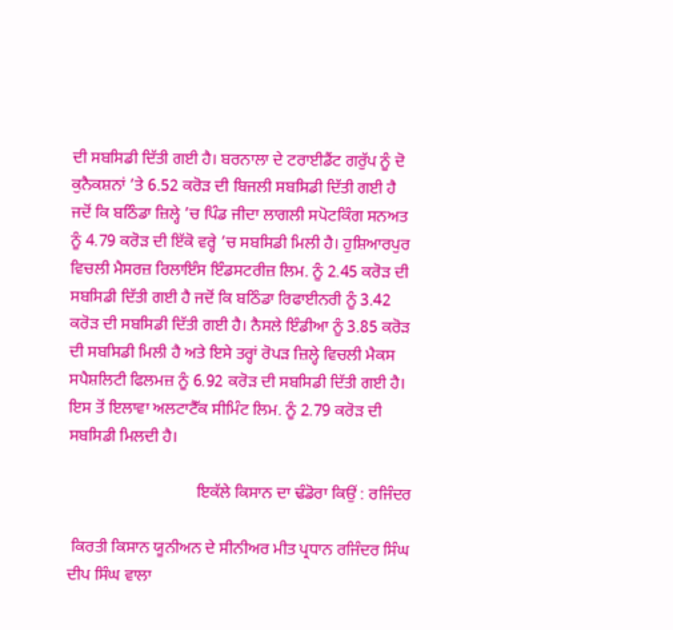ਦੀ ਸਬਸਿਡੀ ਦਿੱਤੀ ਗਈ ਹੈ। ਬਰਨਾਲਾ ਦੇ ਟਰਾਈਡੈਂਟ ਗਰੁੱਪ ਨੂੰ ਦੋ ਕੁਨੈਕਸ਼ਨਾਂ ’ਤੇ 6.52 ਕਰੋੜ ਦੀ ਬਿਜਲੀ ਸਬਸਿਡੀ ਦਿੱਤੀ ਗਈ ਹੈ ਜਦੋਂ ਕਿ ਬਠਿੰਡਾ ਜ਼ਿਲ੍ਹੇ ’ਚ ਪਿੰਡ ਜੀਦਾ ਲਾਗਲੀ ਸਪੋਟਕਿੰਗ ਸਨਅਤ ਨੂੰ 4.79 ਕਰੋੜ ਦੀ ਇੱਕੋ ਵਰ੍ਹੇ ’ਚ ਸਬਸਿਡੀ ਮਿਲੀ ਹੈ। ਹੁਸ਼ਿਆਰਪੁਰ ਵਿਚਲੀ ਮੈਸਰਜ਼ ਰਿਲਾਇੰਸ ਇੰਡਸਟਰੀਜ਼ ਲਿਮ. ਨੂੰ 2.45 ਕਰੋੜ ਦੀ ਸਬਸਿਡੀ ਦਿੱਤੀ ਗਈ ਹੈ ਜਦੋਂ ਕਿ ਬਠਿੰਡਾ ਰਿਫਾਈਨਰੀ ਨੂੰ 3.42 ਕਰੋੜ ਦੀ ਸਬਸਿਡੀ ਦਿੱਤੀ ਗਈ ਹੈ। ਨੈਸਲੇ ਇੰਡੀਆ ਨੂੰ 3.85 ਕਰੋੜ ਦੀ ਸਬਸਿਡੀ ਮਿਲੀ ਹੈ ਅਤੇ ਇਸੇ ਤਰ੍ਹਾਂ ਰੋਪੜ ਜ਼ਿਲ੍ਹੇ ਵਿਚਲੀ ਮੈਕਸ ਸਪੈਸ਼ਲਿਟੀ ਫਿਲਮਜ਼ ਨੂੰ 6.92 ਕਰੋੜ ਦੀ ਸਬਸਿਡੀ ਦਿੱਤੀ ਗਈ ਹੈ। ਇਸ ਤੋਂ ਇਲਾਵਾ ਅਲਟਾਟੈੱਕ ਸੀਮਿੰਟ ਲਿਮ. ਨੂੰ 2.79 ਕਰੋੜ ਦੀ ਸਬਸਿਡੀ ਮਿਲਦੀ ਹੈ।

                               ਇਕੱਲੇ ਕਿਸਾਨ ਦਾ ਢੰਡੋਰਾ ਕਿਉਂ : ਰਜਿੰਦਰ

 ਕਿਰਤੀ ਕਿਸਾਨ ਯੂਨੀਅਨ ਦੇ ਸੀਨੀਅਰ ਮੀਤ ਪ੍ਰਧਾਨ ਰਜਿੰਦਰ ਸਿੰਘ ਦੀਪ ਸਿੰਘ ਵਾਲਾ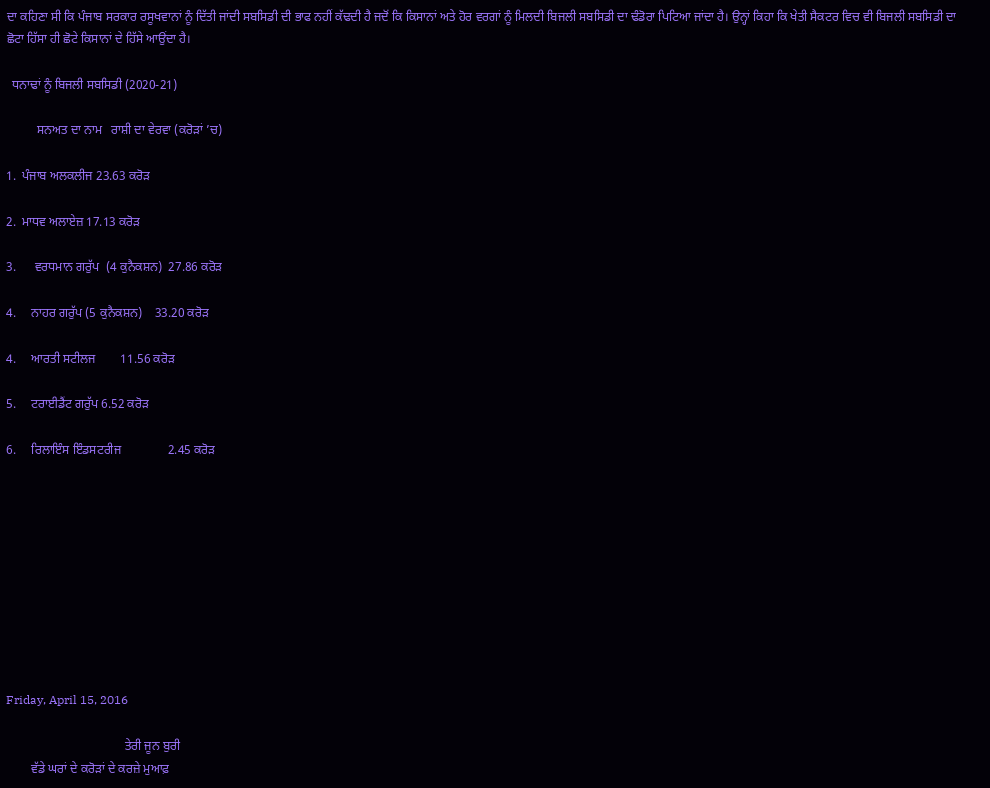ਦਾ ਕਹਿਣਾ ਸੀ ਕਿ ਪੰਜਾਬ ਸਰਕਾਰ ਰਸੂਖਵਾਨਾਂ ਨੂੰ ਦਿੱਤੀ ਜਾਂਦੀ ਸਬਸਿਡੀ ਦੀ ਭਾਫ ਨਹੀਂ ਕੱਢਦੀ ਹੈ ਜਦੋਂ ਕਿ ਕਿਸਾਨਾਂ ਅਤੇ ਹੋਰ ਵਰਗਾਂ ਨੂੰ ਮਿਲਦੀ ਬਿਜਲੀ ਸਬਸਿਡੀ ਦਾ ਢੰਡੋਰਾ ਪਿਟਿਆ ਜਾਂਦਾ ਹੈ। ਉਨ੍ਹਾਂ ਕਿਹਾ ਕਿ ਖੇਤੀ ਸੈਕਟਰ ਵਿਚ ਵੀ ਬਿਜਲੀ ਸਬਸਿਡੀ ਦਾ ਛੋਟਾ ਹਿੱਸਾ ਹੀ ਛੋਟੇ ਕਿਸਾਨਾਂ ਦੇ ਹਿੱਸੇ ਆਉਂਦਾ ਹੈ।

  ਧਨਾਢਾਂ ਨੂੰ ਬਿਜਲੀ ਸਬਸਿਡੀ (2020-21)

          ਸਨਅਤ ਦਾ ਨਾਮ   ਰਾਸ਼ੀ ਦਾ ਵੇਰਵਾ (ਕਰੋੜਾਂ ’ਚ)

1.  ਪੰਜਾਬ ਅਲਕਲੀਜ 23.63 ਕਰੋੜ

2.  ਮਾਧਵ ਅਲਾਏਜ਼ 17.13 ਕਰੋੜ

3.      ਵਰਧਮਾਨ ਗਰੁੱਪ  (4 ਕੁਨੈਕਸ਼ਨ)  27.86 ਕਰੋੜ

4.     ਨਾਹਰ ਗਰੁੱਪ (5 ਕੁਨੈਕਸ਼ਨ)    33.20 ਕਰੋੜ

4.     ਆਰਤੀ ਸਟੀਲਜ        11.56 ਕਰੋੜ

5.     ਟਰਾਈਡੈਂਟ ਗਰੁੱਪ 6.52 ਕਰੋੜ

6.     ਰਿਲਾਇੰਸ ਇੰਡਸਟਰੀਜ               2.45 ਕਰੋੜ










Friday, April 15, 2016

                                      ਤੇਰੀ ਜੂਨ ਬੁਰੀ
        ਵੱਡੇ ਘਰਾਂ ਦੇ ਕਰੋੜਾਂ ਦੇ ਕਰਜ਼ੇ ਮੁਆਫ਼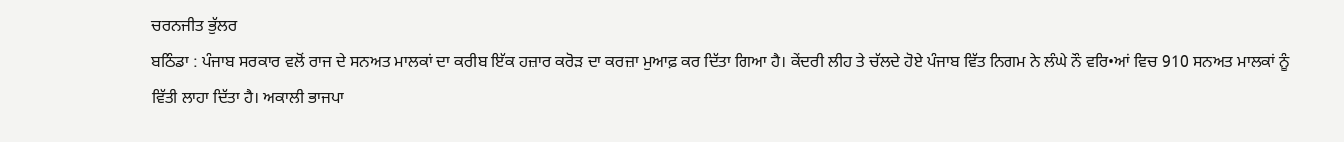ਚਰਨਜੀਤ ਭੁੱਲਰ
ਬਠਿੰਡਾ : ਪੰਜਾਬ ਸਰਕਾਰ ਵਲੋਂ ਰਾਜ ਦੇ ਸਨਅਤ ਮਾਲਕਾਂ ਦਾ ਕਰੀਬ ਇੱਕ ਹਜ਼ਾਰ ਕਰੋੜ ਦਾ ਕਰਜ਼ਾ ਮੁਆਫ਼ ਕਰ ਦਿੱਤਾ ਗਿਆ ਹੈ। ਕੇਂਦਰੀ ਲੀਹ ਤੇ ਚੱਲਦੇ ਹੋਏ ਪੰਜਾਬ ਵਿੱਤ ਨਿਗਮ ਨੇ ਲੰਘੇ ਨੌ ਵਰਿ•ਆਂ ਵਿਚ 910 ਸਨਅਤ ਮਾਲਕਾਂ ਨੂੰ ਵਿੱਤੀ ਲਾਹਾ ਦਿੱਤਾ ਹੈ। ਅਕਾਲੀ ਭਾਜਪਾ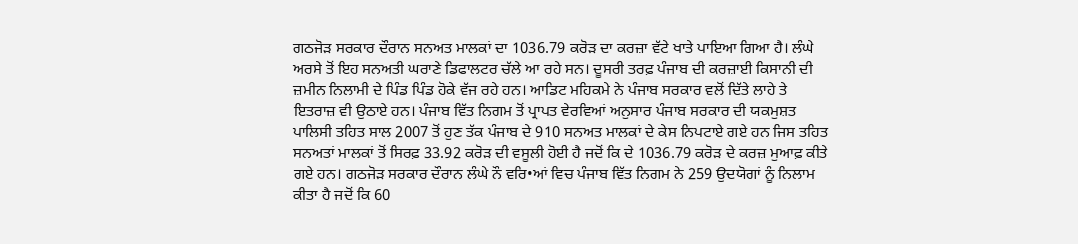ਗਠਜੋੜ ਸਰਕਾਰ ਦੌਰਾਨ ਸਨਅਤ ਮਾਲਕਾਂ ਦਾ 1036.79 ਕਰੋੜ ਦਾ ਕਰਜ਼ਾ ਵੱਟੇ ਖਾਤੇ ਪਾਇਆ ਗਿਆ ਹੈ। ਲੰਘੇ ਅਰਸੇ ਤੋਂ ਇਹ ਸਨਅਤੀ ਘਰਾਣੇ ਡਿਫਾਲਟਰ ਚੱਲੇ ਆ ਰਹੇ ਸਨ। ਦੂਸਰੀ ਤਰਫ਼ ਪੰਜਾਬ ਦੀ ਕਰਜ਼ਾਈ ਕਿਸਾਨੀ ਦੀ ਜ਼ਮੀਨ ਨਿਲਾਮੀ ਦੇ ਪਿੰਡ ਪਿੰਡ ਹੋਕੇ ਵੱਜ ਰਹੇ ਹਨ। ਆਡਿਟ ਮਹਿਕਮੇ ਨੇ ਪੰਜਾਬ ਸਰਕਾਰ ਵਲੋਂ ਦਿੱਤੇ ਲਾਹੇ ਤੇ ਇਤਰਾਜ਼ ਵੀ ਉਠਾਏ ਹਨ। ਪੰਜਾਬ ਵਿੱਤ ਨਿਗਮ ਤੋਂ ਪ੍ਰਾਪਤ ਵੇਰਵਿਆਂ ਅਨੁਸਾਰ ਪੰਜਾਬ ਸਰਕਾਰ ਦੀ ਯਕਮੁਸ਼ਤ ਪਾਲਿਸੀ ਤਹਿਤ ਸਾਲ 2007 ਤੋਂ ਹੁਣ ਤੱਕ ਪੰਜਾਬ ਦੇ 910 ਸਨਅਤ ਮਾਲਕਾਂ ਦੇ ਕੇਸ ਨਿਪਟਾਏ ਗਏ ਹਨ ਜਿਸ ਤਹਿਤ ਸਨਅਤਾਂ ਮਾਲਕਾਂ ਤੋਂ ਸਿਰਫ਼ 33.92 ਕਰੋੜ ਦੀ ਵਸੂਲੀ ਹੋਈ ਹੈ ਜਦੋਂ ਕਿ ਦੇ 1036.79 ਕਰੋੜ ਦੇ ਕਰਜ਼ ਮੁਆਫ਼ ਕੀਤੇ ਗਏ ਹਨ। ਗਠਜੋੜ ਸਰਕਾਰ ਦੌਰਾਨ ਲੰਘੇ ਨੌ ਵਰਿ•ਆਂ ਵਿਚ ਪੰਜਾਬ ਵਿੱਤ ਨਿਗਮ ਨੇ 259 ਉਦਯੋਗਾਂ ਨੂੰ ਨਿਲਾਮ ਕੀਤਾ ਹੈ ਜਦੋਂ ਕਿ 60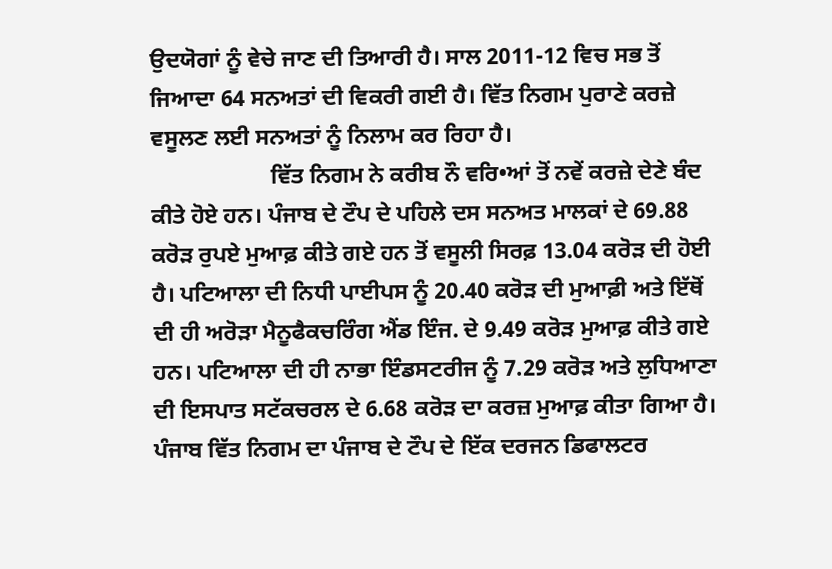ਉਦਯੋਗਾਂ ਨੂੰ ਵੇਚੇ ਜਾਣ ਦੀ ਤਿਆਰੀ ਹੈ। ਸਾਲ 2011-12 ਵਿਚ ਸਭ ਤੋਂ ਜਿਆਦਾ 64 ਸਨਅਤਾਂ ਦੀ ਵਿਕਰੀ ਗਈ ਹੈ। ਵਿੱਤ ਨਿਗਮ ਪੁਰਾਣੇ ਕਰਜ਼ੇ ਵਸੂਲਣ ਲਈ ਸਨਅਤਾਂ ਨੂੰ ਨਿਲਾਮ ਕਰ ਰਿਹਾ ਹੈ।
                     ਵਿੱਤ ਨਿਗਮ ਨੇ ਕਰੀਬ ਨੌ ਵਰਿ•ਆਂ ਤੋਂ ਨਵੇਂ ਕਰਜ਼ੇ ਦੇਣੇ ਬੰਦ ਕੀਤੇ ਹੋਏ ਹਨ। ਪੰਜਾਬ ਦੇ ਟੌਪ ਦੇ ਪਹਿਲੇ ਦਸ ਸਨਅਤ ਮਾਲਕਾਂ ਦੇ 69.88 ਕਰੋੜ ਰੁਪਏ ਮੁਆਫ਼ ਕੀਤੇ ਗਏ ਹਨ ਤੋਂ ਵਸੂਲੀ ਸਿਰਫ਼ 13.04 ਕਰੋੜ ਦੀ ਹੋਈ ਹੈ। ਪਟਿਆਲਾ ਦੀ ਨਿਧੀ ਪਾਈਪਸ ਨੂੰ 20.40 ਕਰੋੜ ਦੀ ਮੁਆਫ਼ੀ ਅਤੇ ਇੱਥੋਂ ਦੀ ਹੀ ਅਰੋੜਾ ਮੈਨੂਫੈਕਚਰਿੰਗ ਐਂਡ ਇੰਜ. ਦੇ 9.49 ਕਰੋੜ ਮੁਆਫ਼ ਕੀਤੇ ਗਏ ਹਨ। ਪਟਿਆਲਾ ਦੀ ਹੀ ਨਾਭਾ ਇੰਡਸਟਰੀਜ ਨੂੰ 7.29 ਕਰੋੜ ਅਤੇ ਲੁਧਿਆਣਾ ਦੀ ਇਸਪਾਤ ਸਟੱਕਚਰਲ ਦੇ 6.68 ਕਰੋੜ ਦਾ ਕਰਜ਼ ਮੁਆਫ਼ ਕੀਤਾ ਗਿਆ ਹੈ। ਪੰਜਾਬ ਵਿੱਤ ਨਿਗਮ ਦਾ ਪੰਜਾਬ ਦੇ ਟੌਪ ਦੇ ਇੱਕ ਦਰਜਨ ਡਿਫਾਲਟਰ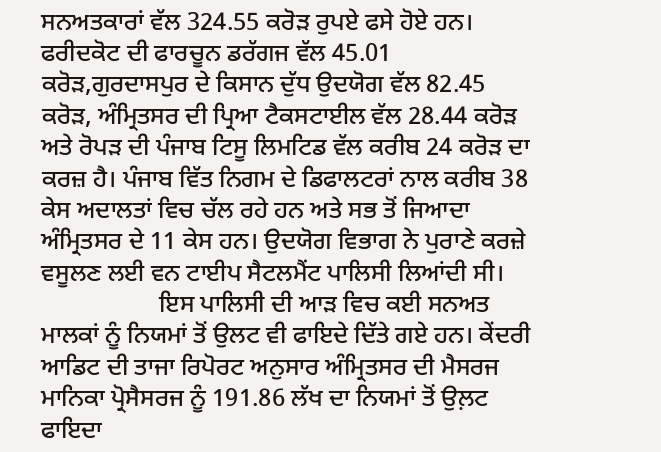ਸਨਅਤਕਾਰਾਂ ਵੱਲ 324.55 ਕਰੋੜ ਰੁਪਏ ਫਸੇ ਹੋਏ ਹਨ। ਫਰੀਦਕੋਟ ਦੀ ਫਾਰਚੂਨ ਡਰੱਗਜ ਵੱਲ 45.01 ਕਰੋੜ,ਗੁਰਦਾਸਪੁਰ ਦੇ ਕਿਸਾਨ ਦੁੱਧ ਉਦਯੋਗ ਵੱਲ 82.45 ਕਰੋੜ, ਅੰਮ੍ਰਿਤਸਰ ਦੀ ਪ੍ਰਿਆ ਟੈਕਸਟਾਈਲ ਵੱਲ 28.44 ਕਰੋੜ ਅਤੇ ਰੋਪੜ ਦੀ ਪੰਜਾਬ ਟਿਸੂ ਲਿਮਟਿਡ ਵੱਲ ਕਰੀਬ 24 ਕਰੋੜ ਦਾ ਕਰਜ਼ ਹੈ। ਪੰਜਾਬ ਵਿੱਤ ਨਿਗਮ ਦੇ ਡਿਫਾਲਟਰਾਂ ਨਾਲ ਕਰੀਬ 38 ਕੇਸ ਅਦਾਲਤਾਂ ਵਿਚ ਚੱਲ ਰਹੇ ਹਨ ਅਤੇ ਸਭ ਤੋਂ ਜਿਆਦਾ ਅੰਮ੍ਰਿਤਸਰ ਦੇ 11 ਕੇਸ ਹਨ। ਉਦਯੋਗ ਵਿਭਾਗ ਨੇ ਪੁਰਾਣੇ ਕਰਜ਼ੇ ਵਸੂਲਣ ਲਈ ਵਨ ਟਾਈਪ ਸੈਟਲਮੈਂਟ ਪਾਲਿਸੀ ਲਿਆਂਦੀ ਸੀ।
                   ਇਸ ਪਾਲਿਸੀ ਦੀ ਆੜ ਵਿਚ ਕਈ ਸਨਅਤ ਮਾਲਕਾਂ ਨੂੰ ਨਿਯਮਾਂ ਤੋਂ ਉਲਟ ਵੀ ਫਾਇਦੇ ਦਿੱਤੇ ਗਏ ਹਨ। ਕੇਂਦਰੀ ਆਡਿਟ ਦੀ ਤਾਜਾ ਰਿਪੋਰਟ ਅਨੁਸਾਰ ਅੰਮ੍ਰਿਤਸਰ ਦੀ ਮੈਸਰਜ ਮਾਨਿਕਾ ਪ੍ਰੋਸੈਸਰਜ ਨੂੰ 191.86 ਲੱਖ ਦਾ ਨਿਯਮਾਂ ਤੋਂ ਉਲ਼ਟ ਫਾਇਦਾ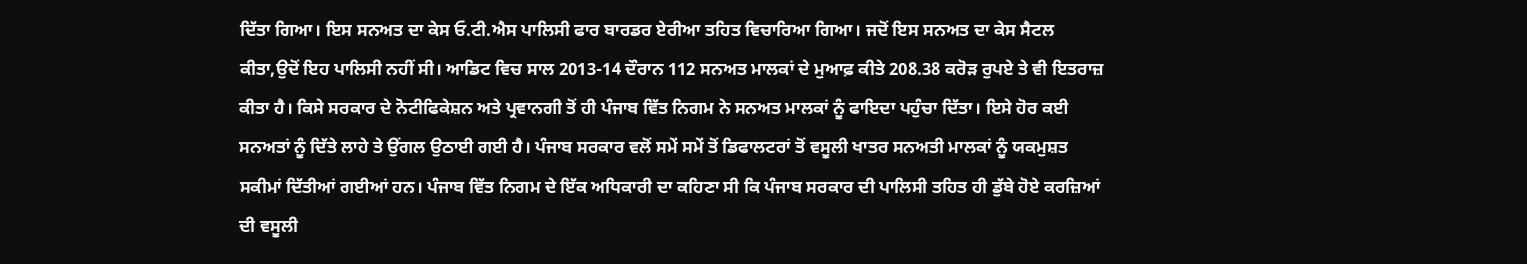ਦਿੱਤਾ ਗਿਆ। ਇਸ ਸਨਅਤ ਦਾ ਕੇਸ ਓ.ਟੀ.ਐਸ ਪਾਲਿਸੀ ਫਾਰ ਬਾਰਡਰ ਏਰੀਆ ਤਹਿਤ ਵਿਚਾਰਿਆ ਗਿਆ। ਜਦੋਂ ਇਸ ਸਨਅਤ ਦਾ ਕੇਸ ਸੈਟਲ ਕੀਤਾ,ਉਦੋਂ ਇਹ ਪਾਲਿਸੀ ਨਹੀਂ ਸੀ। ਆਡਿਟ ਵਿਚ ਸਾਲ 2013-14 ਦੌਰਾਨ 112 ਸਨਅਤ ਮਾਲਕਾਂ ਦੇ ਮੁਆਫ਼ ਕੀਤੇ 208.38 ਕਰੋੜ ਰੁਪਏ ਤੇ ਵੀ ਇਤਰਾਜ਼ ਕੀਤਾ ਹੈ। ਕਿਸੇ ਸਰਕਾਰ ਦੇ ਨੋਟੀਫਿਕੇਸ਼ਨ ਅਤੇ ਪ੍ਰਵਾਨਗੀ ਤੋਂ ਹੀ ਪੰਜਾਬ ਵਿੱਤ ਨਿਗਮ ਨੇ ਸਨਅਤ ਮਾਲਕਾਂ ਨੂੰ ਫਾਇਦਾ ਪਹੁੰਚਾ ਦਿੱਤਾ। ਇਸੇ ਹੋਰ ਕਈ ਸਨਅਤਾਂ ਨੂੰ ਦਿੱਤੇ ਲਾਹੇ ਤੇ ਉਂਗਲ ਉਠਾਈ ਗਈ ਹੈ। ਪੰਜਾਬ ਸਰਕਾਰ ਵਲੋਂ ਸਮੇਂ ਸਮੇਂ ਤੋਂ ਡਿਫਾਲਟਰਾਂ ਤੋਂ ਵਸੂਲੀ ਖਾਤਰ ਸਨਅਤੀ ਮਾਲਕਾਂ ਨੂੰ ਯਕਮੁਸ਼ਤ ਸਕੀਮਾਂ ਦਿੱਤੀਆਂ ਗਈਆਂ ਹਨ। ਪੰਜਾਬ ਵਿੱਤ ਨਿਗਮ ਦੇ ਇੱਕ ਅਧਿਕਾਰੀ ਦਾ ਕਹਿਣਾ ਸੀ ਕਿ ਪੰਜਾਬ ਸਰਕਾਰ ਦੀ ਪਾਲਿਸੀ ਤਹਿਤ ਹੀ ਡੁੱਬੇ ਹੋਏ ਕਰਜ਼ਿਆਂ ਦੀ ਵਸੂਲੀ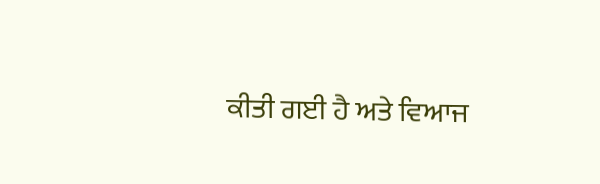ਕੀਤੀ ਗਈ ਹੈ ਅਤੇ ਵਿਆਜ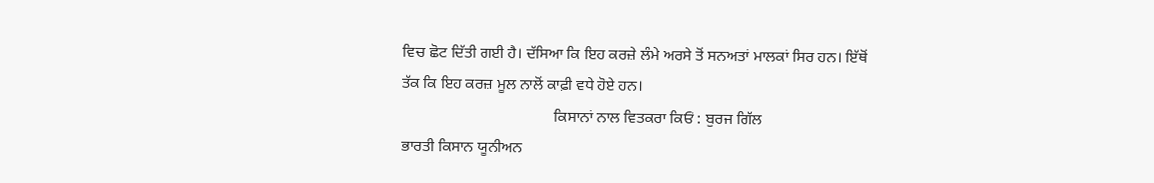ਵਿਚ ਛੋਟ ਦਿੱਤੀ ਗਈ ਹੈ। ਦੱਸਿਆ ਕਿ ਇਹ ਕਰਜ਼ੇ ਲੰਮੇ ਅਰਸੇ ਤੋਂ ਸਨਅਤਾਂ ਮਾਲਕਾਂ ਸਿਰ ਹਨ। ਇੱਥੋਂ ਤੱਕ ਕਿ ਇਹ ਕਰਜ਼ ਮੂਲ ਨਾਲੋਂ ਕਾਫ਼ੀ ਵਧੇ ਹੋਏ ਹਨ।
                                       ਕਿਸਾਨਾਂ ਨਾਲ ਵਿਤਕਰਾ ਕਿਓਂ : ਬੁਰਜ ਗਿੱਲ
ਭਾਰਤੀ ਕਿਸਾਨ ਯੂਨੀਅਨ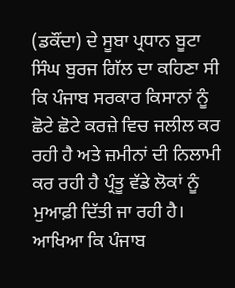(ਡਕੌਂਦਾ) ਦੇ ਸੂਬਾ ਪ੍ਰਧਾਨ ਬੂਟਾ ਸਿੰਘ ਬੁਰਜ ਗਿੱਲ ਦਾ ਕਹਿਣਾ ਸੀ ਕਿ ਪੰਜਾਬ ਸਰਕਾਰ ਕਿਸਾਨਾਂ ਨੂੰ ਛੋਟੇ ਛੋਟੇ ਕਰਜ਼ੇ ਵਿਚ ਜਲੀਲ ਕਰ ਰਹੀ ਹੈ ਅਤੇ ਜ਼ਮੀਨਾਂ ਦੀ ਨਿਲਾਮੀ ਕਰ ਰਹੀ ਹੈ ਪ੍ਰੰਤੂ ਵੱਡੇ ਲੋਕਾਂ ਨੂੰ ਮੁਆਫ਼ੀ ਦਿੱਤੀ ਜਾ ਰਹੀ ਹੈ। ਆਖਿਆ ਕਿ ਪੰਜਾਬ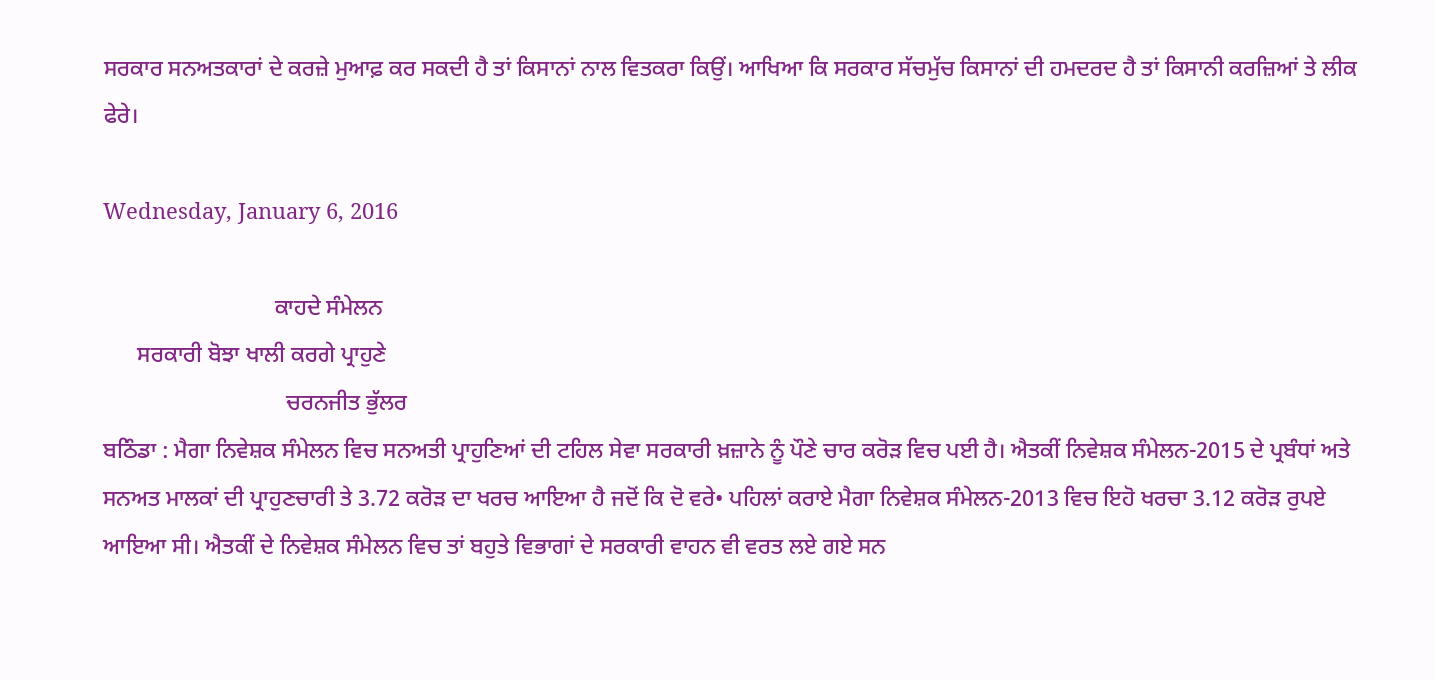ਸਰਕਾਰ ਸਨਅਤਕਾਰਾਂ ਦੇ ਕਰਜ਼ੇ ਮੁਆਫ਼ ਕਰ ਸਕਦੀ ਹੈ ਤਾਂ ਕਿਸਾਨਾਂ ਨਾਲ ਵਿਤਕਰਾ ਕਿਉਂ। ਆਖਿਆ ਕਿ ਸਰਕਾਰ ਸੱਚਮੁੱਚ ਕਿਸਾਨਾਂ ਦੀ ਹਮਦਰਦ ਹੈ ਤਾਂ ਕਿਸਾਨੀ ਕਰਜ਼ਿਆਂ ਤੇ ਲੀਕ ਫੇਰੇ।

Wednesday, January 6, 2016

                              ਕਾਹਦੇ ਸੰਮੇਲਨ
      ਸਰਕਾਰੀ ਬੋਝਾ ਖਾਲੀ ਕਰਗੇ ਪ੍ਰਾਹੁਣੇ
                                ਚਰਨਜੀਤ ਭੁੱਲਰ
ਬਠਿੰਡਾ : ਮੈਗਾ ਨਿਵੇਸ਼ਕ ਸੰਮੇਲਨ ਵਿਚ ਸਨਅਤੀ ਪ੍ਰਾਹੁਣਿਆਂ ਦੀ ਟਹਿਲ ਸੇਵਾ ਸਰਕਾਰੀ ਖ਼ਜ਼ਾਨੇ ਨੂੰ ਪੌਣੇ ਚਾਰ ਕਰੋੜ ਵਿਚ ਪਈ ਹੈ। ਐਤਕੀਂ ਨਿਵੇਸ਼ਕ ਸੰਮੇਲਨ-2015 ਦੇ ਪ੍ਰਬੰਧਾਂ ਅਤੇ ਸਨਅਤ ਮਾਲਕਾਂ ਦੀ ਪ੍ਰਾਹੁਣਚਾਰੀ ਤੇ 3.72 ਕਰੋੜ ਦਾ ਖਰਚ ਆਇਆ ਹੈ ਜਦੋਂ ਕਿ ਦੋ ਵਰੇ• ਪਹਿਲਾਂ ਕਰਾਏ ਮੈਗਾ ਨਿਵੇਸ਼ਕ ਸੰਮੇਲਨ-2013 ਵਿਚ ਇਹੋ ਖਰਚਾ 3.12 ਕਰੋੜ ਰੁਪਏ ਆਇਆ ਸੀ। ਐਤਕੀਂ ਦੇ ਨਿਵੇਸ਼ਕ ਸੰਮੇਲਨ ਵਿਚ ਤਾਂ ਬਹੁਤੇ ਵਿਭਾਗਾਂ ਦੇ ਸਰਕਾਰੀ ਵਾਹਨ ਵੀ ਵਰਤ ਲਏ ਗਏ ਸਨ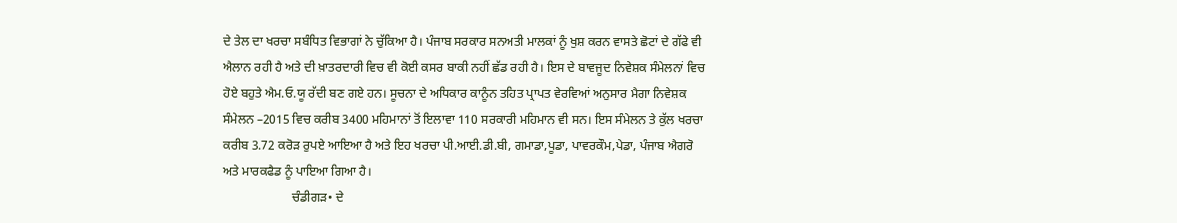ਦੇ ਤੇਲ ਦਾ ਖਰਚਾ ਸਬੰਧਿਤ ਵਿਭਾਗਾਂ ਨੇ ਚੁੱਕਿਆ ਹੈ। ਪੰਜਾਬ ਸਰਕਾਰ ਸਨਅਤੀ ਮਾਲਕਾਂ ਨੂੰ ਖੁਸ਼ ਕਰਨ ਵਾਸਤੇ ਛੋਟਾਂ ਦੇ ਗੱਫੇ ਵੀ ਐਲਾਨ ਰਹੀ ਹੈ ਅਤੇ ਦੀ ਖ਼ਾਤਰਦਾਰੀ ਵਿਚ ਵੀ ਕੋਈ ਕਸਰ ਬਾਕੀ ਨਹੀਂ ਛੱਡ ਰਹੀ ਹੈ। ਇਸ ਦੇ ਬਾਵਜੂਦ ਨਿਵੇਸ਼ਕ ਸੰਮੇਲਨਾਂ ਵਿਚ ਹੋਏ ਬਹੁਤੇ ਐਮ.ਓ.ਯੂ ਰੱਦੀ ਬਣ ਗਏ ਹਨ। ਸੂਚਨਾ ਦੇ ਅਧਿਕਾਰ ਕਾਨੂੰਨ ਤਹਿਤ ਪ੍ਰਾਪਤ ਵੇਰਵਿਆਂ ਅਨੁਸਾਰ ਮੈਗਾ ਨਿਵੇਸ਼ਕ ਸੰਮੇਲਨ –2015 ਵਿਚ ਕਰੀਬ 3400 ਮਹਿਮਾਨਾਂ ਤੋਂ ਇਲਾਵਾ 110 ਸਰਕਾਰੀ ਮਹਿਮਾਨ ਵੀ ਸਨ। ਇਸ ਸੰਮੇਲਨ ਤੇ ਕੁੱਲ ਖਰਚਾ ਕਰੀਬ 3.72 ਕਰੋੜ ਰੁਪਏ ਆਇਆ ਹੈ ਅਤੇ ਇਹ ਖਰਚਾ ਪੀ.ਆਈ.ਡੀ.ਬੀ, ਗਮਾਡਾ,ਪੂਡਾ, ਪਾਵਰਕੌਮ,ਪੇਡਾ, ਪੰਜਾਬ ਐਗਰੋ ਅਤੇ ਮਾਰਕਫੈਡ ਨੂੰ ਪਾਇਆ ਗਿਆ ਹੈ।
                      ਚੰਡੀਗੜ• ਦੇ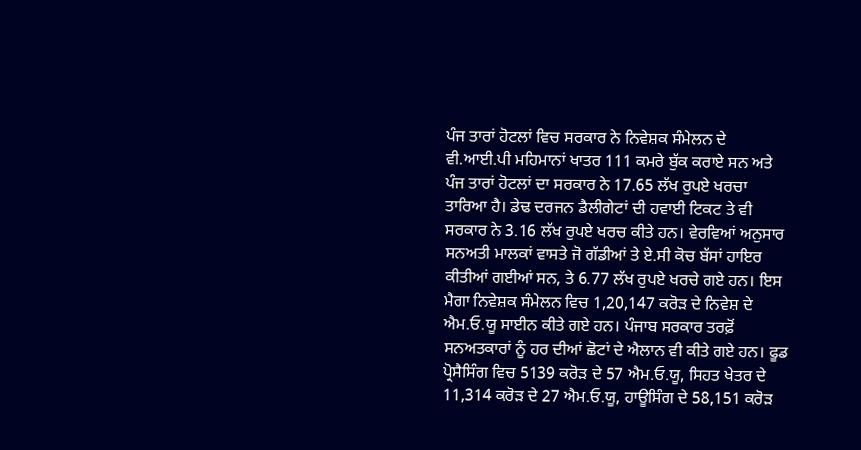ਪੰਜ ਤਾਰਾਂ ਹੋਟਲਾਂ ਵਿਚ ਸਰਕਾਰ ਨੇ ਨਿਵੇਸ਼ਕ ਸੰਮੇਲਨ ਦੇ ਵੀ.ਆਈ.ਪੀ ਮਹਿਮਾਨਾਂ ਖਾਤਰ 111 ਕਮਰੇ ਬੁੱਕ ਕਰਾਏ ਸਨ ਅਤੇ ਪੰਜ ਤਾਰਾਂ ਹੋਟਲਾਂ ਦਾ ਸਰਕਾਰ ਨੇ 17.65 ਲੱਖ ਰੁਪਏ ਖਰਚਾ ਤਾਰਿਆ ਹੈ। ਡੇਢ ਦਰਜਨ ਡੈਲੀਗੇਟਾਂ ਦੀ ਹਵਾਈ ਟਿਕਟ ਤੇ ਵੀ ਸਰਕਾਰ ਨੇ 3.16 ਲੱਖ ਰੁਪਏ ਖਰਚ ਕੀਤੇ ਹਨ। ਵੇਰਵਿਆਂ ਅਨੁਸਾਰ ਸਨਅਤੀ ਮਾਲਕਾਂ ਵਾਸਤੇ ਜੋ ਗੱਡੀਆਂ ਤੇ ਏ.ਸੀ ਕੋਚ ਬੱਸਾਂ ਹਾਇਰ ਕੀਤੀਆਂ ਗਈਆਂ ਸਨ, ਤੇ 6.77 ਲੱਖ ਰੁਪਏ ਖਰਚੇ ਗਏ ਹਨ। ਇਸ ਮੈਗਾ ਨਿਵੇਸ਼ਕ ਸੰਮੇਲਨ ਵਿਚ 1,20,147 ਕਰੋੜ ਦੇ ਨਿਵੇਸ਼ ਦੇ ਐਮ.ਓ.ਯੂ ਸਾਈਨ ਕੀਤੇ ਗਏ ਹਨ। ਪੰਜਾਬ ਸਰਕਾਰ ਤਰਫ਼ੋਂ ਸਨਅਤਕਾਰਾਂ ਨੂੰ ਹਰ ਦੀਆਂ ਛੋਟਾਂ ਦੇ ਐਲਾਨ ਵੀ ਕੀਤੇ ਗਏ ਹਨ। ਫੂਡ ਪ੍ਰੋਸੈਸਿੰਗ ਵਿਚ 5139 ਕਰੋੜ ਦੇ 57 ਐਮ.ਓ.ਯੂ, ਸਿਹਤ ਖੇਤਰ ਦੇ 11,314 ਕਰੋੜ ਦੇ 27 ਐਮ.ਓ.ਯੂ, ਹਾਊਸਿੰਗ ਦੇ 58,151 ਕਰੋੜ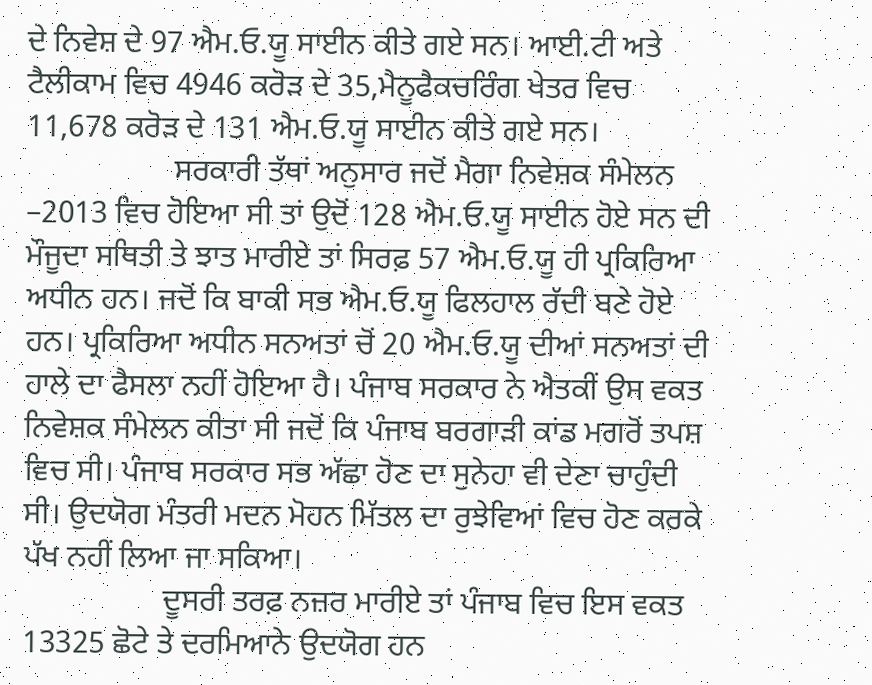ਦੇ ਨਿਵੇਸ਼ ਦੇ 97 ਐਮ.ਓ.ਯੂ ਸਾਈਨ ਕੀਤੇ ਗਏ ਸਨ। ਆਈ.ਟੀ ਅਤੇ ਟੈਲੀਕਾਮ ਵਿਚ 4946 ਕਰੋੜ ਦੇ 35,ਮੈਨੂਫੈਕਚਰਿੰਗ ਖੇਤਰ ਵਿਚ 11,678 ਕਰੋੜ ਦੇ 131 ਐਮ.ਓ.ਯੂ ਸਾਈਨ ਕੀਤੇ ਗਏ ਸਨ।
                   ਸਰਕਾਰੀ ਤੱਥਾਂ ਅਨੁਸਾਰ ਜਦੋਂ ਮੈਗਾ ਨਿਵੇਸ਼ਕ ਸੰਮੇਲਨ –2013 ਵਿਚ ਹੋਇਆ ਸੀ ਤਾਂ ਉਦੋਂ 128 ਐਮ.ਓ.ਯੂ ਸਾਈਨ ਹੋਏ ਸਨ ਦੀ ਮੌਜੂਦਾ ਸਥਿਤੀ ਤੇ ਝਾਤ ਮਾਰੀਏ ਤਾਂ ਸਿਰਫ਼ 57 ਐਮ.ਓ.ਯੂ ਹੀ ਪ੍ਰਕਿਰਿਆ ਅਧੀਨ ਹਨ। ਜਦੋਂ ਕਿ ਬਾਕੀ ਸਭ ਐਮ.ਓ.ਯੂ ਫਿਲਹਾਲ ਰੱਦੀ ਬਣੇ ਹੋਏ ਹਨ। ਪ੍ਰਕਿਰਿਆ ਅਧੀਨ ਸਨਅਤਾਂ ਚੋਂ 20 ਐਮ.ਓ.ਯੂ ਦੀਆਂ ਸਨਅਤਾਂ ਦੀ ਹਾਲੇ ਦਾ ਫੈਸਲਾ ਨਹੀਂ ਹੋਇਆ ਹੈ। ਪੰਜਾਬ ਸਰਕਾਰ ਨੇ ਐਤਕੀਂ ਉਸ ਵਕਤ ਨਿਵੇਸ਼ਕ ਸੰਮੇਲਨ ਕੀਤਾ ਸੀ ਜਦੋਂ ਕਿ ਪੰਜਾਬ ਬਰਗਾੜੀ ਕਾਂਡ ਮਗਰੋਂ ਤਪਸ਼ ਵਿਚ ਸੀ। ਪੰਜਾਬ ਸਰਕਾਰ ਸਭ ਅੱਛਾ ਹੋਣ ਦਾ ਸੁਨੇਹਾ ਵੀ ਦੇਣਾ ਚਾਹੁੰਦੀ ਸੀ। ਉਦਯੋਗ ਮੰਤਰੀ ਮਦਨ ਮੋਹਨ ਮਿੱਤਲ ਦਾ ਰੁਝੇਵਿਆਂ ਵਿਚ ਹੋਣ ਕਰਕੇ ਪੱਖ ਨਹੀਂ ਲਿਆ ਜਾ ਸਕਿਆ।
                  ਦੂਸਰੀ ਤਰਫ਼ ਨਜ਼ਰ ਮਾਰੀਏ ਤਾਂ ਪੰਜਾਬ ਵਿਚ ਇਸ ਵਕਤ 13325 ਛੋਟੇ ਤੇ ਦਰਮਿਆਨੇ ਉਦਯੋਗ ਹਨ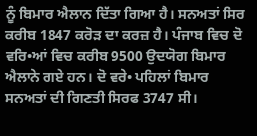ਨੂੰ ਬਿਮਾਰ ਐਲਾਨ ਦਿੱਤਾ ਗਿਆ ਹੈ। ਸਨਅਤਾਂ ਸਿਰ ਕਰੀਬ 1847 ਕਰੋੜ ਦਾ ਕਰਜ਼ ਹੈ। ਪੰਜਾਬ ਵਿਚ ਦੋ ਵਰਿ•ਆਂ ਵਿਚ ਕਰੀਬ 9500 ਉਦਯੋਗ ਬਿਮਾਰ ਐਲਾਨੇ ਗਏ ਹਨ। ਦੋ ਵਰੇ• ਪਹਿਲਾਂ ਬਿਮਾਰ ਸਨਅਤਾਂ ਦੀ ਗਿਣਤੀ ਸਿਰਫ 3747 ਸੀ।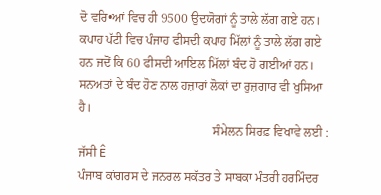ਦੋ ਵਰਿ•ਆਂ ਵਿਚ ਹੀ 9500 ਉਦਯੋਗਾਂ ਨੂੰ ਤਾਲੇ ਲੱਗ ਗਏ ਹਨ। ਕਪਾਹ ਪੱਟੀ ਵਿਚ ਪੰਜਾਹ ਫੀਸਦੀ ਕਪਾਹ ਮਿੱਲਾਂ ਨੂੰ ਤਾਲੇ ਲੱਗ ਗਏ ਹਨ ਜਦੋਂ ਕਿ 60 ਫੀਸਦੀ ਆਇਲ ਮਿੱਲਾਂ ਬੰਦ ਹੋ ਗਈਆਂ ਹਨ। ਸਨਅਤਾਂ ਦੇ ਬੰਦ ਹੋਣ ਨਾਲ ਹਜ਼ਾਰਾਂ ਲੋਕਾਂ ਦਾ ਰੁਜ਼ਗਾਰ ਵੀ ਖੁਸਿਆ ਹੈ।
                                           ਸੰਮੇਲਨ ਸਿਰਫ਼ ਵਿਖਾਵੇ ਲਈ : ਜੱਸੀ Ê
ਪੰਜਾਬ ਕਾਂਗਰਸ ਦੇ ਜਨਰਲ ਸਕੱਤਰ ਤੇ ਸਾਬਕਾ ਮੰਤਰੀ ਹਰਮਿੰਦਰ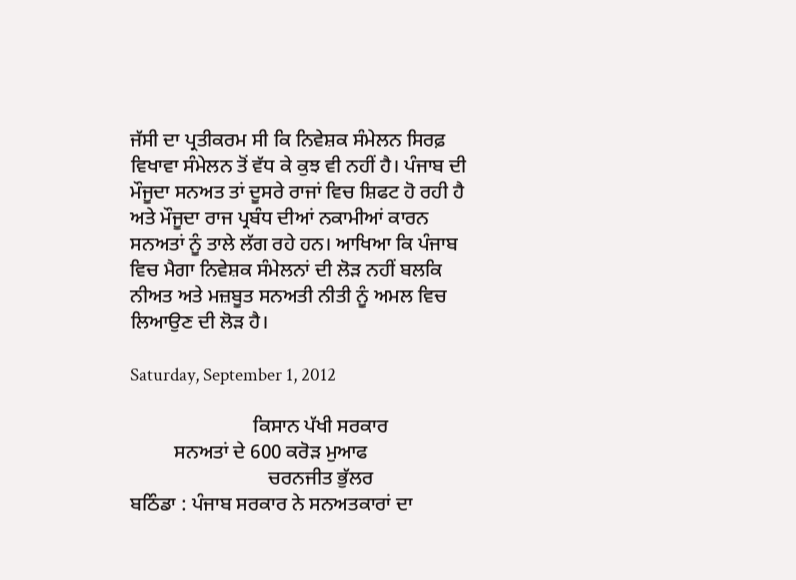ਜੱਸੀ ਦਾ ਪ੍ਰਤੀਕਰਮ ਸੀ ਕਿ ਨਿਵੇਸ਼ਕ ਸੰਮੇਲਨ ਸਿਰਫ਼ ਵਿਖਾਵਾ ਸੰਮੇਲਨ ਤੋਂ ਵੱਧ ਕੇ ਕੁਝ ਵੀ ਨਹੀਂ ਹੈ। ਪੰਜਾਬ ਦੀ ਮੌਜੂਦਾ ਸਨਅਤ ਤਾਂ ਦੂਸਰੇ ਰਾਜਾਂ ਵਿਚ ਸ਼ਿਫਟ ਹੋ ਰਹੀ ਹੈ ਅਤੇ ਮੌਜੂਦਾ ਰਾਜ ਪ੍ਰਬੰਧ ਦੀਆਂ ਨਕਾਮੀਆਂ ਕਾਰਨ ਸਨਅਤਾਂ ਨੂੰ ਤਾਲੇ ਲੱਗ ਰਹੇ ਹਨ। ਆਖਿਆ ਕਿ ਪੰਜਾਬ ਵਿਚ ਮੈਗਾ ਨਿਵੇਸ਼ਕ ਸੰਮੇਲਨਾਂ ਦੀ ਲੋੜ ਨਹੀਂ ਬਲਕਿ ਨੀਅਤ ਅਤੇ ਮਜ਼ਬੂਤ ਸਨਅਤੀ ਨੀਤੀ ਨੂੰ ਅਮਲ ਵਿਚ ਲਿਆਉਣ ਦੀ ਲੋੜ ਹੈ।

Saturday, September 1, 2012

                         ਕਿਸਾਨ ਪੱਖੀ ਸਰਕਾਰ
         ਸਨਅਤਾਂ ਦੇ 600 ਕਰੋੜ ਮੁਆਫ
                            ਚਰਨਜੀਤ ਭੁੱਲਰ
ਬਠਿੰਡਾ : ਪੰਜਾਬ ਸਰਕਾਰ ਨੇ ਸਨਅਤਕਾਰਾਂ ਦਾ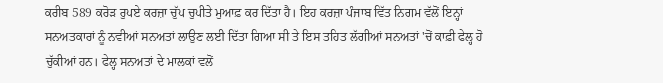ਕਰੀਬ 589 ਕਰੋੜ ਰੁਪਏ ਕਰਜ਼ਾ ਚੁੱਪ ਚੁਪੀਤੇ ਮੁਆਫ਼ ਕਰ ਦਿੱਤਾ ਹੈ। ਇਹ ਕਰਜ਼ਾ ਪੰਜਾਬ ਵਿੱਤ ਨਿਗਮ ਵੱਲੋਂ ਇਨ੍ਹਾਂ ਸਨਅਤਕਾਰਾਂ ਨੂੰ ਨਵੀਆਂ ਸਨਅਤਾਂ ਲਾਉਣ ਲਈ ਦਿੱਤਾ ਗਿਆ ਸੀ ਤੇ ਇਸ ਤਹਿਤ ਲੱਗੀਆਂ ਸਨਅਤਾਂ 'ਚੋਂ ਕਾਫ਼ੀ ਫੇਲ੍ਹ ਹੋ ਚੁੱਕੀਆਂ ਹਨ। ਫੇਲ੍ਹ ਸਨਅਤਾਂ ਦੇ ਮਾਲਕਾਂ ਵਲੋਂ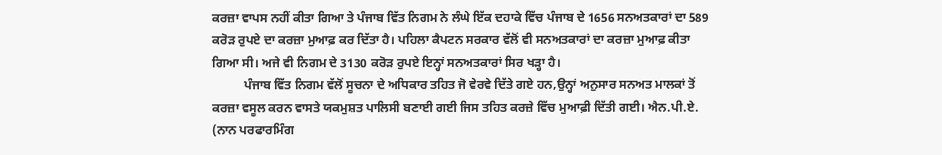ਕਰਜ਼ਾ ਵਾਪਸ ਨਹੀਂ ਕੀਤਾ ਗਿਆ ਤੇ ਪੰਜਾਬ ਵਿੱਤ ਨਿਗਮ ਨੇ ਲੰਘੇ ਇੱਕ ਦਹਾਕੇ ਵਿੱਚ ਪੰਜਾਬ ਦੇ 1656 ਸਨਅਤਕਾਰਾਂ ਦਾ 589 ਕਰੋੜ ਰੁਪਏ ਦਾ ਕਰਜ਼ਾ ਮੁਆਫ਼ ਕਰ ਦਿੱਤਾ ਹੈ। ਪਹਿਲਾ ਕੈਪਟਨ ਸਰਕਾਰ ਵੱਲੋਂ ਵੀ ਸਨਅਤਕਾਰਾਂ ਦਾ ਕਰਜ਼ਾ ਮੁਆਫ਼ ਕੀਤਾ ਗਿਆ ਸੀ। ਅਜੇ ਵੀ ਨਿਗਮ ਦੇ 3130 ਕਰੋੜ ਰੁਪਏ ਇਨ੍ਹਾਂ ਸਨਅਤਕਾਰਾਂ ਸਿਰ ਖੜ੍ਹਾ ਹੈ।
          ਪੰਜਾਬ ਵਿੱਤ ਨਿਗਮ ਵੱਲੋਂ ਸੂਚਨਾ ਦੇ ਅਧਿਕਾਰ ਤਹਿਤ ਜੋ ਵੇਰਵੇ ਦਿੱਤੇ ਗਏ ਹਨ,ਉਨ੍ਹਾਂ ਅਨੁਸਾਰ ਸਨਅਤ ਮਾਲਕਾਂ ਤੋਂ ਕਰਜ਼ਾ ਵਸੂਲ ਕਰਨ ਵਾਸਤੇ ਯਕਮੁਸ਼ਤ ਪਾਲਿਸੀ ਬਣਾਈ ਗਈ ਜਿਸ ਤਹਿਤ ਕਰਜ਼ੇ ਵਿੱਚ ਮੁਆਫ਼ੀ ਦਿੱਤੀ ਗਈ। ਐਨ.ਪੀ.ਏ. (ਨਾਨ ਪਰਫਾਰਮਿੰਗ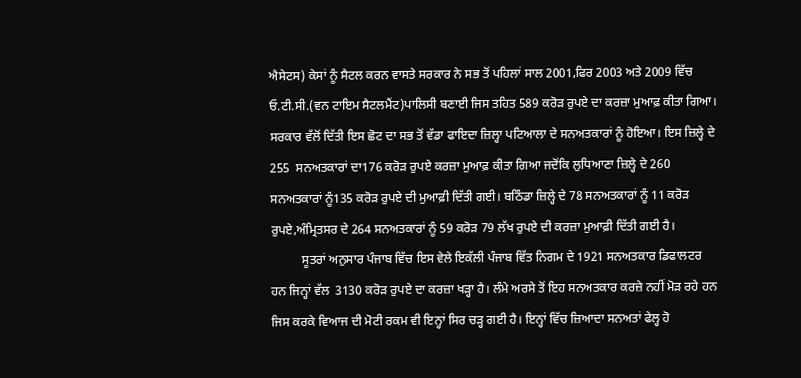ਐਸੇਟਸ) ਕੇਸਾਂ ਨੂੰ ਸੈਟਲ ਕਰਨ ਵਾਸਤੇ ਸਰਕਾਰ ਨੇ ਸਭ ਤੋਂ ਪਹਿਲਾਂ ਸਾਲ 2001,ਫਿਰ 2003 ਅਤੇ 2009 ਵਿੱਚ ਓ.ਟੀ.ਸੀ.(ਵਨ ਟਾਇਮ ਸੈਟਲਮੈਂਟ)ਪਾਲਿਸੀ ਬਣਾਈ ਜਿਸ ਤਹਿਤ 589 ਕਰੋੜ ਰੁਪਏ ਦਾ ਕਰਜ਼ਾ ਮੁਆਫ਼ ਕੀਤਾ ਗਿਆ। ਸਰਕਾਰ ਵੱਲੋਂ ਦਿੱਤੀ ਇਸ ਛੋਟ ਦਾ ਸਭ ਤੋਂ ਵੱਡਾ ਫਾਇਦਾ ਜ਼ਿਲ੍ਹਾ ਪਟਿਆਲਾ ਦੇ ਸਨਅਤਕਾਰਾਂ ਨੂੰ ਹੋਇਆ। ਇਸ ਜ਼ਿਲ੍ਹੇ ਦੇ 255  ਸਨਅਤਕਾਰਾਂ ਦਾ176 ਕਰੋੜ ਰੁਪਏ ਕਰਜ਼ਾ ਮੁਆਫ਼ ਕੀਤਾ ਗਿਆ ਜਦੋਂਕਿ ਲੁਧਿਆਣਾ ਜ਼ਿਲ੍ਹੇ ਦੇ 260 ਸਨਅਤਕਾਰਾਂ ਨੂੰ135 ਕਰੋੜ ਰੁਪਏ ਦੀ ਮੁਆਫ਼ੀ ਦਿੱਤੀ ਗਈ। ਬਠਿੰਡਾ ਜ਼ਿਲ੍ਹੇ ਦੇ 78 ਸਨਅਤਕਾਰਾਂ ਨੂੰ 11 ਕਰੋੜ ਰੁਪਏ,ਅੰਮ੍ਰਿਤਸਰ ਦੇ 264 ਸਨਅਤਕਾਰਾਂ ਨੂੰ 59 ਕਰੋੜ 79 ਲੱਖ ਰੁਪਏ ਦੀ ਕਰਜ਼ਾ ਮੁਆਫ਼ੀ ਦਿੱਤੀ ਗਈ ਹੈ।
          ਸੂਤਰਾਂ ਅਨੁਸਾਰ ਪੰਜਾਬ ਵਿੱਚ ਇਸ ਵੇਲੇ ਇਕੱਲੀ ਪੰਜਾਬ ਵਿੱਤ ਨਿਗਮ ਦੇ 1921 ਸਨਅਤਕਾਰ ਡਿਫਾਲਟਰ ਹਨ ਜਿਨ੍ਹਾਂ ਵੱਲ  3130 ਕਰੋੜ ਰੁਪਏ ਦਾ ਕਰਜ਼ਾ ਖੜ੍ਹਾ ਹੈ। ਲੰਮੇ ਅਰਸੇ ਤੋਂ ਇਹ ਸਨਅਤਕਾਰ ਕਰਜ਼ੇ ਨਹੀਂ ਮੋੜ ਰਹੇ ਹਨ ਜਿਸ ਕਰਕੇ ਵਿਆਜ ਦੀ ਮੋਟੀ ਰਕਮ ਵੀ ਇਨ੍ਹਾਂ ਸਿਰ ਚੜ੍ਹ ਗਈ ਹੈ। ਇਨ੍ਹਾਂ ਵਿੱਚ ਜ਼ਿਆਦਾ ਸਨਅਤਾਂ ਫੇਲ੍ਹ ਹੋ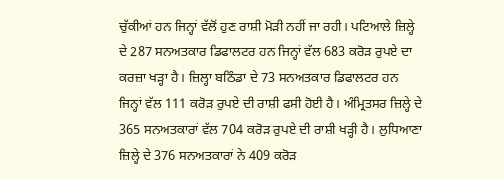ਚੁੱਕੀਆਂ ਹਨ ਜਿਨ੍ਹਾਂ ਵੱਲੋਂ ਹੁਣ ਰਾਸ਼ੀ ਮੋੜੀ ਨਹੀਂ ਜਾ ਰਹੀ। ਪਟਿਆਲੇ ਜ਼ਿਲ੍ਹੇ ਦੇ 287 ਸਨਅਤਕਾਰ ਡਿਫਾਲਟਰ ਹਨ ਜਿਨ੍ਹਾਂ ਵੱਲ 683 ਕਰੋੜ ਰੁਪਏ ਦਾ ਕਰਜ਼ਾ ਖੜ੍ਹਾ ਹੈ। ਜ਼ਿਲ੍ਹਾ ਬਠਿੰਡਾ ਦੇ 73 ਸਨਅਤਕਾਰ ਡਿਫਾਲਟਰ ਹਨ ਜਿਨ੍ਹਾਂ ਵੱਲ 111 ਕਰੋੜ ਰੁਪਏ ਦੀ ਰਾਸ਼ੀ ਫਸੀ ਹੋਈ ਹੈ। ਅੰਮ੍ਰਿਤਸਰ ਜ਼ਿਲ੍ਹੇ ਦੇ 365 ਸਨਅਤਕਾਰਾਂ ਵੱਲ 704 ਕਰੋੜ ਰੁਪਏ ਦੀ ਰਾਸ਼ੀ ਖੜ੍ਹੀ ਹੈ। ਲੁਧਿਆਣਾ ਜ਼ਿਲ੍ਹੇ ਦੇ 376 ਸਨਅਤਕਾਰਾਂ ਨੇ 409 ਕਰੋੜ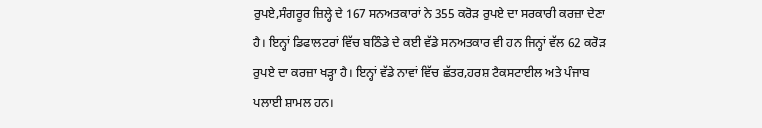ਰੁਪਏ,ਸੰਗਰੂਰ ਜ਼ਿਲ੍ਹੇ ਦੇ 167 ਸਨਅਤਕਾਰਾਂ ਨੇ 355 ਕਰੋੜ ਰੁਪਏ ਦਾ ਸਰਕਾਰੀ ਕਰਜ਼ਾ ਦੇਣਾ ਹੈ। ਇਨ੍ਹਾਂ ਡਿਫਾਲਟਰਾਂ ਵਿੱਚ ਬਠਿੰਡੇ ਦੇ ਕਈ ਵੱਡੇ ਸਨਅਤਕਾਰ ਵੀ ਹਨ ਜਿਨ੍ਹਾਂ ਵੱਲ 62 ਕਰੋੜ ਰੁਪਏ ਦਾ ਕਰਜ਼ਾ ਖੜ੍ਹਾ ਹੈ। ਇਨ੍ਹਾਂ ਵੱਡੇ ਨਾਵਾਂ ਵਿੱਚ ਛੱਤਰ,ਹਰਸ਼ ਟੈਕਸਟਾਈਲ ਅਤੇ ਪੰਜਾਬ ਪਲਾਈ ਸ਼ਾਮਲ ਹਨ।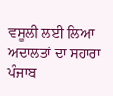ਵਸੂਲੀ ਲਈ ਲਿਆ ਅਦਾਲਤਾਂ ਦਾ ਸਹਾਰਾ
ਪੰਜਾਬ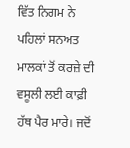ਵਿੱਤ ਨਿਗਮ ਨੇ ਪਹਿਲਾਂ ਸਨਅਤ ਮਾਲਕਾਂ ਤੋਂ ਕਰਜ਼ੇ ਦੀ ਵਸੂਲੀ ਲਈ ਕਾਫ਼ੀ ਹੱਥ ਪੈਰ ਮਾਰੇ। ਜਦੋਂ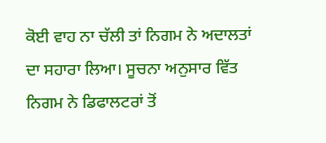ਕੋਈ ਵਾਹ ਨਾ ਚੱਲੀ ਤਾਂ ਨਿਗਮ ਨੇ ਅਦਾਲਤਾਂ ਦਾ ਸਹਾਰਾ ਲਿਆ। ਸੂਚਨਾ ਅਨੁਸਾਰ ਵਿੱਤ ਨਿਗਮ ਨੇ ਡਿਫਾਲਟਰਾਂ ਤੋਂ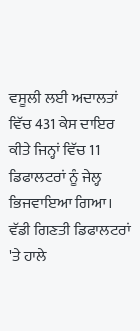ਵਸੂਲੀ ਲਈ ਅਦਾਲਤਾਂ ਵਿੱਚ 431 ਕੇਸ ਦਾਇਰ ਕੀਤੇ ਜਿਨ੍ਹਾਂ ਵਿੱਚ 11 ਡਿਫਾਲਟਰਾਂ ਨੂੰ ਜੇਲ੍ਹ ਭਿਜਵਾਇਆ ਗਿਆ। ਵੱਡੀ ਗਿਣਤੀ ਡਿਫਾਲਟਰਾਂ 'ਤੇ ਹਾਲੇ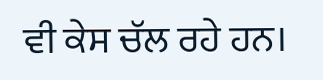ਵੀ ਕੇਸ ਚੱਲ ਰਹੇ ਹਨ।